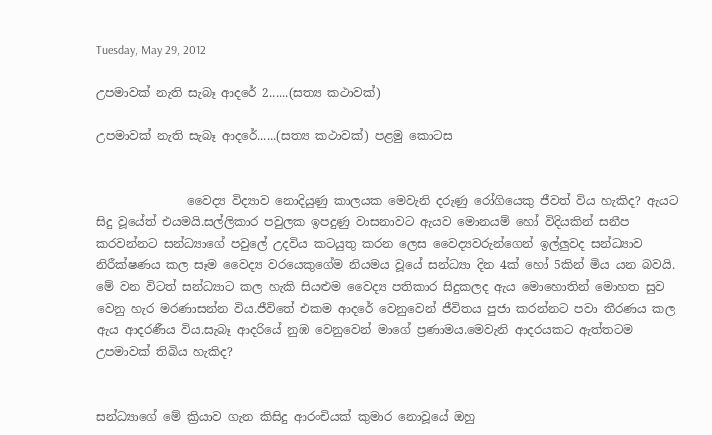Tuesday, May 29, 2012

උපමාවක් නැති සැබෑ ආදරේ 2......(සත්‍ය කථාවක්)

උපමාවක් නැති සැබෑ ආදරේ......(සත්‍ය කථාවක්) පළමු කොටස


               වෛද්‍ය විද්‍යාව නොදියුණු කාලයක මෙවැනි දරුණු රෝගියෙකු ජීවත් විය හැකිද? ඇයට සිදු වූයේත් එයමයි.සල්ලිකාර පවුලක ඉපදුණු වාසනාවට ඇයව මොනයම් හෝ විදියකින් සනීප කරවන්නට සන්ධ්‍යාගේ පවුලේ උදවිය කටයුතු කරන ලෙස වෛද්‍යවරුන්ගෙන් ඉල්ලුවද සන්ධ්‍යාව නිරීක්ෂණය කල සෑම වෛද්‍ය වරයෙකුගේම නියමය වූයේ සන්ධ්‍යා දින 4ක් හෝ 5කින් මිය යන බවයි. මේ වන විටත් සන්ධ්‍යාට කල හැකි සියළුම වෛද්‍ය පතිකාර සිදුකලද ඇය මොහොතින් මොහත සුව වෙනු හැර මරණාසන්න විය.ජීවිතේ එකම ආදරේ වෙනුවෙන් ජීවිතය පුජා කරන්නට පවා තීරණය කල ඇය ආදරණීය විය.සැබෑ ආදරියේ නුඹ වෙනුවෙන් මාගේ ප්‍රණාමය.මෙවැනි ආදරයකට ඇත්තටම උපමාවක් තිබිය හැකිද?


සන්ධ්‍යාගේ මේ ක්‍රියාව ගැන කිසිදු ආරංචියක් කුමාර නොවූයේ ඔහු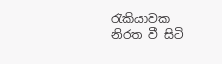රැකියාවක නිරත වී සිටි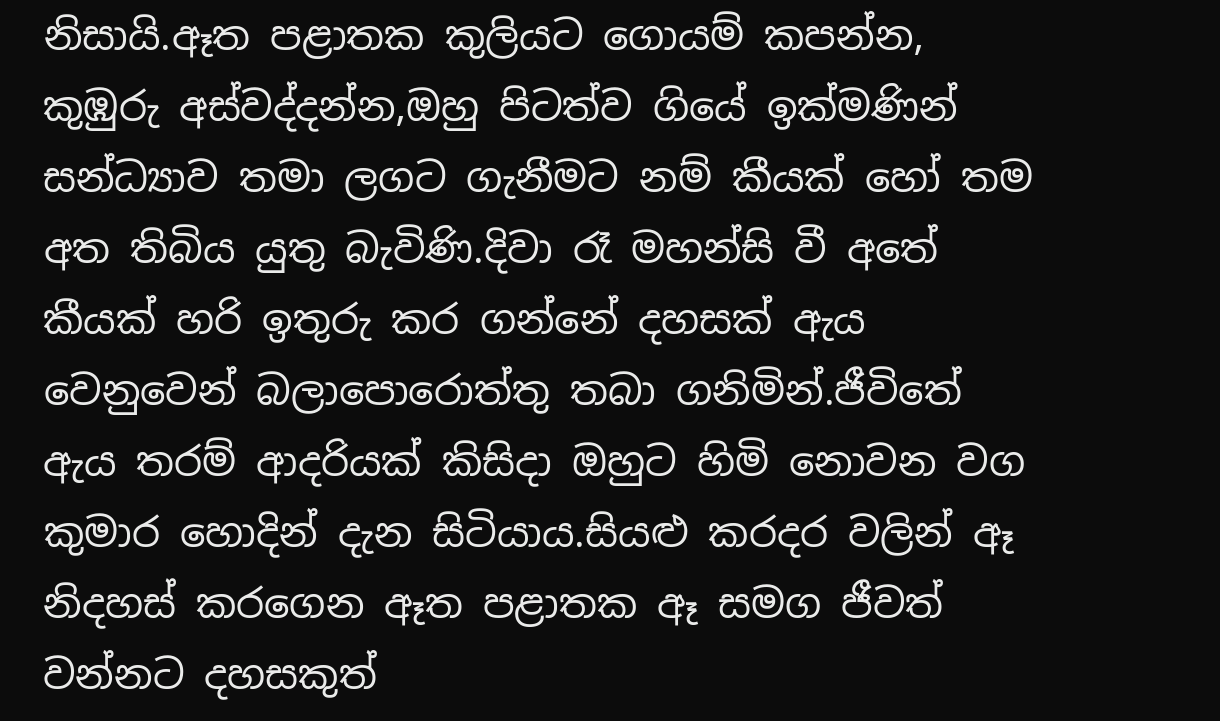නිසායි.ඈත පළාතක කුලියට ගොයම් කපන්න, කුඹුරු අස්වද්දන්න,ඔහු පිටත්ව ගියේ ඉක්මණින් සන්ධ්‍යාව තමා ලගට ගැනීමට නම් කීයක් හෝ තම අත තිබිය යුතු බැවිණි.දිවා රෑ මහන්සි වී අතේ කීයක් හරි ඉතුරු කර ගන්නේ දහසක් ඇය වෙනුවෙන් බලාපොරොත්තු තබා ගනිමින්.ජීවිතේ ඇය තරම් ආදරියක් කිසිදා ඔහුට හිමි නොවන වග කුමාර හොදින් දැන සිටියාය.සියළු කරදර වලින් ඈ නිදහස් කරගෙන ඈත පළාතක ඈ සමග ජීවත් වන්නට දහසකුත්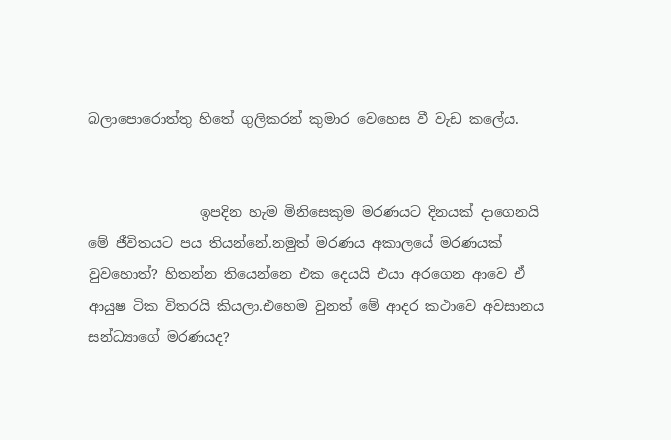බලාපොරොත්තු හිතේ ගුලිකරන් කුමාර වෙහෙස වී වැඩ කලේය.


                ඉපදින හැම මිනිසෙකුම මරණයට දිනයක් දාගෙනයි මේ ජීවිතයට පය තියන්නේ.නමුත් මරණය අකාලයේ මරණයක් වුවහොත්? හිතන්න තියෙන්නෙ එක දෙයයි එයා අරගෙන ආවෙ ඒ ආයුෂ ටික විතරයි කියලා.එහෙම වුනත් මේ ආදර කථාවෙ අවසානය සන්ධ්‍යාගේ මරණයද?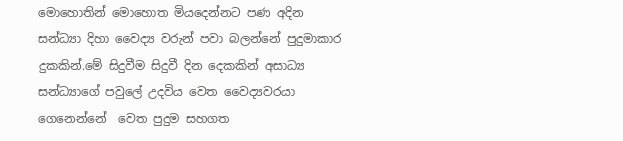මොහොතින් මොහොත මියදෙන්නට පණ අදින සන්ධ්‍යා දිහා වෛද්‍ය වරුන් පවා බලන්නේ පුදුමාකාර දුකකින්.මේ සිදුවීම සිදුවී දින දෙකකින් අසාධ්‍ය සන්ධ්‍යාගේ පවුලේ උදවිය වෙත වෛද්‍යවරයා ගෙනෙන්නේ  වෙත පුදුම සහගත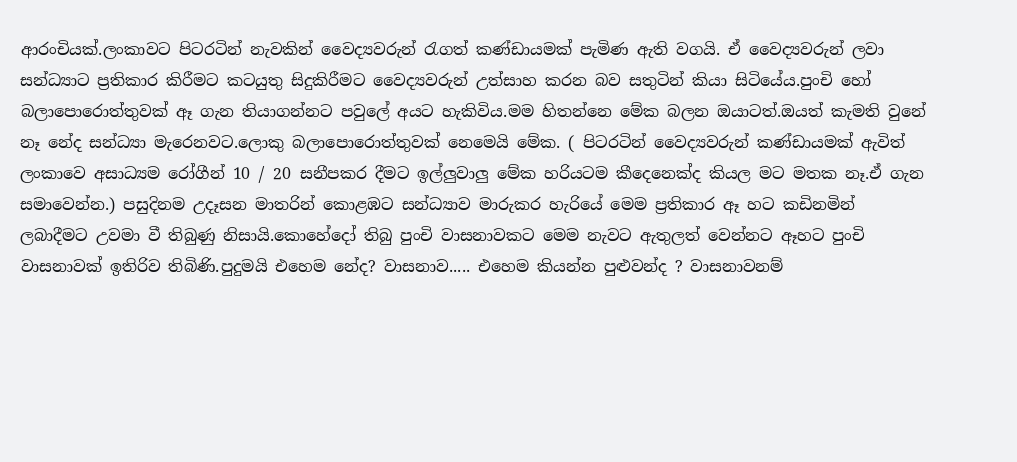ආරංචියක්.ලංකාවට පිටරටින් නැවකින් වෛද්‍යවරුන් රැගත් කණ්ඩායමක් පැමිණ ඇති වගයි. ඒ වෛද්‍යවරුන් ලවා සන්ධ්‍යාට ප්‍රතිකාර කිරීමට කටයුතු සිදුකිරීමට වෛද්‍යවරුන් උත්සාහ කරන බව සතුටින් කියා සිටියේය.පුංචි හෝ බලාපොරොත්තුවක් ඈ ගැන තියාගන්නට පවුලේ අයට හැකිවිය.මම හිතන්නෙ මේක බලන ඔයාටත්.ඔයත් කැමති වුනේ නෑ නේද සන්ධ්‍යා මැරෙනවට.ලොකු බලාපොරොත්තුවක් නෙමෙයි මේක. ( පිටරටින් වෛද්‍යවරුන් කණ්ඩායමක් ඇවිත් ලංකාවෙ අසාධ්‍යම රෝගීන් 10 / 20 සනීපකර දීමට ඉල්ලුවාලු මේක හරියටම කීදෙනෙක්ද කියල මට මතක නෑ.ඒ ගැන සමාවෙන්න.) පසුදිනම උදෑසන මාතරින් කොළඹට සන්ධ්‍යාව මාරුකර හැරියේ මෙම ප්‍රතිකාර ඈ හට කඩිනමින් ලබාදීමට උවමා වී තිබුණු නිසායි.කොහේදෝ තිබු පුංචි වාසනාවකට මෙම නැවට ඇතුලත් වෙන්නට ඈහට පුංචි වාසනාවක් ඉතිරිව තිබිණි.පුදුමයි එහෙම නේද? වාසනාව..... එහෙම කියන්න පුළුවන්ද ? වාසනාවනම්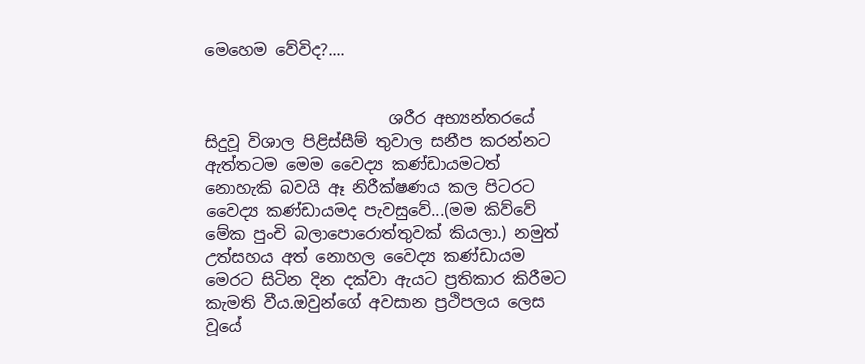මෙහෙම වේවිද?....


                       ශරීර අභ්‍යන්තරයේ සිදුවූ විශාල පිළිස්සීම් තුවාල සනීප කරන්නට ඇත්තටම මෙම වෛද්‍ය කණ්ඩායමටත් නොහැකි බවයි ඈ නිරීක්ෂණය කල පිටරට වෛද්‍ය කණ්ඩායමද පැවසුවේ...(මම කිව්වේ මේක පුංචි බලාපොරොත්තුවක් කියලා.) නමුත් උත්සහය අත් නොහල වෛද්‍ය කණ්ඩායම මෙරට සිටින දින දක්වා ඇයට ප්‍රතිකාර කිරීමට කැමති වීය.ඔවුන්ගේ අවසාන ප්‍රථිපලය ලෙස වූයේ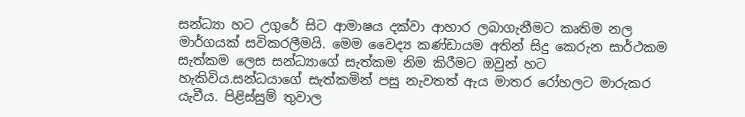සන්ධ්‍යා හට උගුරේ සිට ආමාෂය දක්වා ආහාර ලබාගැනීමට කෘතිම නල මාර්ගයක් සවිකරලීමයි. මෙම වෛද්‍ය කණ්ඩායම අතින් සිදු කෙරුන සාර්ථකම සැත්කම ලෙස සන්ධ්‍යාගේ සැත්කම නිම කිරීමට ඔවුන් හට හැකිවිය.සන්ධයාගේ සැත්කමින් පසු නැවතත් ඇය මාතර රෝහලට මාරුකර යැවීය. පිළිස්සුම් තුවාල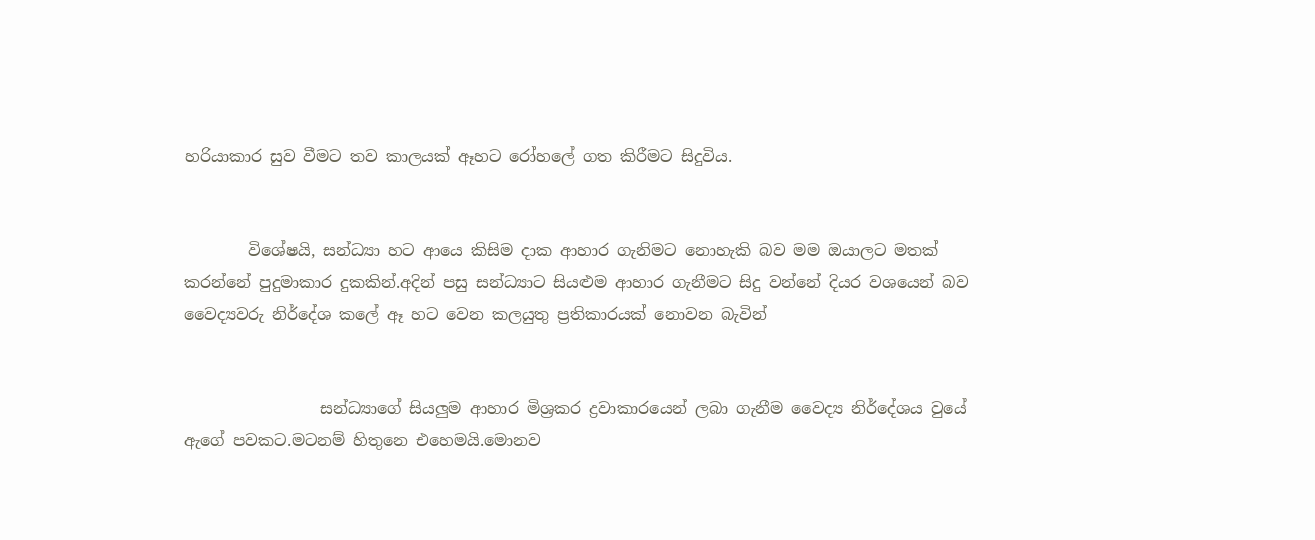හරියාකාර සුව වීමට තව කාලයක් ඈහට රෝහලේ ගත කිරීමට සිදුවිය.


        විශේෂයි, සන්ධ්‍යා හට ආයෙ කිසිම දාක ආහාර ගැනිමට නොහැකි බව මම ඔයාලට මතක් කරන්නේ පුදුමාකාර දුකකින්.අදින් පසු සන්ධ්‍යාට සියළුම ආහාර ගැනීමට සිදු වන්නේ දියර වශයෙන් බව වෛද්‍යවරු නිර්දේශ කලේ ඈ හට වෙන කලයුතු ප්‍රතිකාරයක් නොවන බැවින්


                 සන්ධ්‍යාගේ සියලුම ආහාර මිශ්‍රකර ද්‍රවාකාරයෙන් ලබා ගැනීම වෛද්‍ය නිර්දේශය වුයේ ඇගේ පවකට.මටනම් හිතුනෙ එහෙමයි.මොනව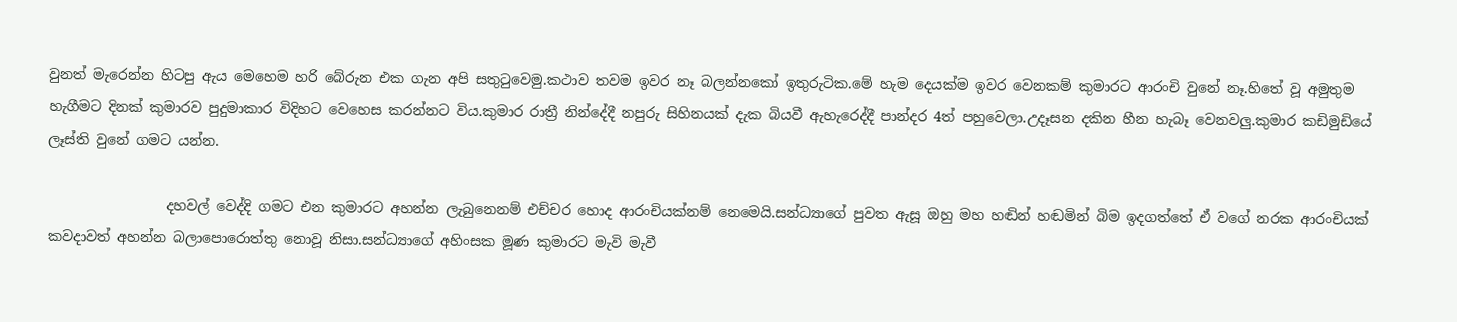වුනත් මැරෙන්න හිටපු ඇය මෙහෙම හරි බේරුන එක ගැන අපි සතුටුවෙමු.කථාව තවම ඉවර නෑ බලන්නකෝ ඉතුරුටික.මේ හැම දෙයක්ම ඉවර වෙනකම් කුමාරට ආරංචි වුනේ නෑ.හිතේ වූ අමුතුම හැගීමට දිනක් කුමාරව පුදුමාකාර විදිහට වෙහෙස කරන්නට විය.කුමාර රාත්‍රී නින්දේදී නපුරු සිහිනයක් දැක බියවී ඇහැරෙද්දී පාන්දර 4ත් පහුවෙලා.උදෑසන දකින හීන හැබෑ වෙනවලු.කුමාර කඩිමුඩියේ ලෑස්ති වුනේ ගමට යන්න.

                 දහවල් වෙද්දි ගමට එන කුමාරට අහන්න ලැබුනෙනම් එච්චර හොද ආරංචියක්නම් නෙමෙයි.සන්ධ්‍යාගේ පුවත ඇසූ ඔහු මහ හඬින් හඬමින් බිම ඉදගත්තේ ඒ වගේ නරක ආරංචියක් කවදාවත් අහන්න බලාපොරොත්තු නොවූ නිසා.සන්ධ්‍යාගේ අහිංසක මූණ කුමාරට මැවි මැවී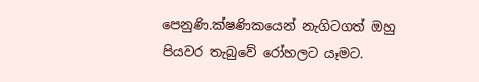පෙනුණි.ක්ෂණිකයෙන් නැගිටගත් ඔහු පියවර තැබුවේ රෝහලට යෑමට.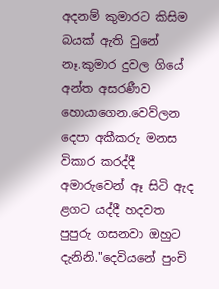අදනම් කුමාරට කිසිම බයක් ඇති වුනේ නෑ.කුමාර දුවල ගියේ අන්ත අසරණීව හොයාගෙන.වෙව්ලන දෙපා අකීකරු මනස විකාර කරද්දී  අමාරුවෙන් ඈ සිටි ඇද ළගට යද්දී හදවත පුපුරු ගසනවා ඔහුට දැනිනි."දෙවියනේ පුංචි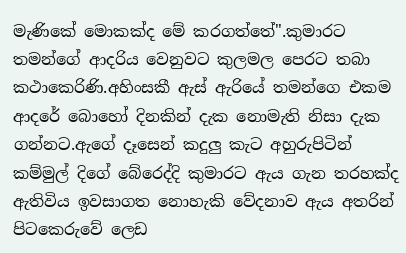මැණිකේ මොකක්ද මේ කරගත්තේ".කුමාරට තමන්ගේ ආදරිය වෙනුවට කුලමල පෙරට තබා කථාකෙරිණි.අහිංසකී ඇස් ඇරියේ තමන්ගෙ එකම ආදරේ බොහෝ දිනකින් දැක නොමැති නිසා දැක ගන්නට.ඇගේ දෑසෙන් කදුලු කැට අහුරුපිටින් කම්මුල් දිගේ බේරෙද්දි කුමාරට ඇය ගැන තරහක්ද ඇතිවිය ඉවසාගත නොහැකි වේදනාව ඇය අතරින් පිටකෙරුවේ ලෙඩ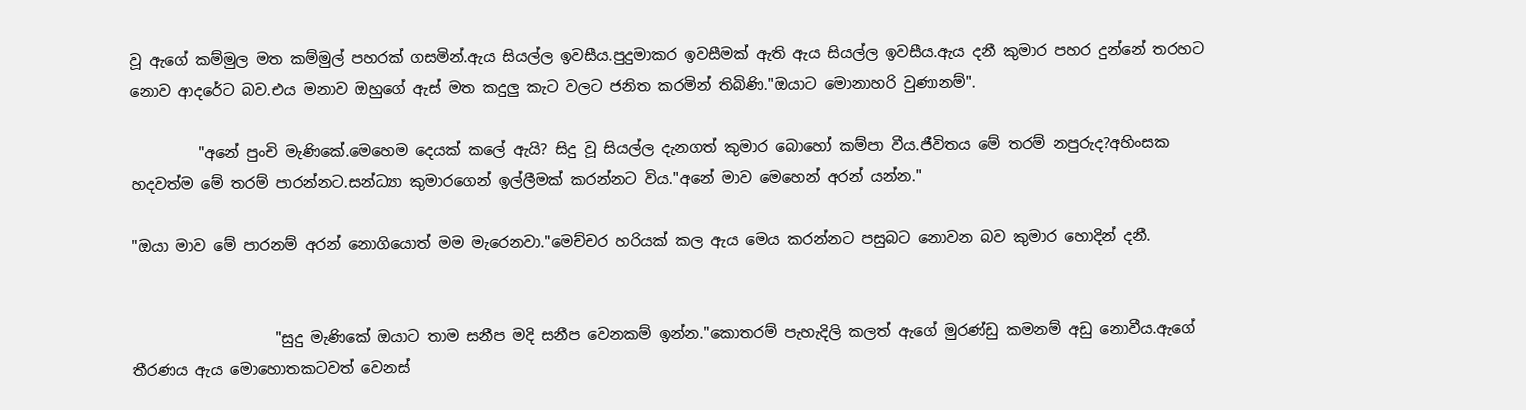වූ ඇගේ කම්මුල මත කම්මුල් පහරක් ගසමින්.ඇය සියල්ල ඉවසීය.පුදුමාකර ඉවසීමක් ඇති ඇය සියල්ල ඉවසීය.ඇය දනී කුමාර පහර දුන්නේ තරහට නොව ආදරේට බව.එය මනාව ඔහුගේ ඇස් මත කදුලු කැට වලට ජනිත කරමින් තිබිණි."ඔයාට මොනාහරි වුණානම්".

         "අනේ පුංචි මැණිකේ.මෙහෙම දෙයක් කලේ ඇයි? සිදු වූ සියල්ල දැනගත් කුමාර බොහෝ කම්පා වීය.ජීවිතය මේ තරම් නපුරුද?අහිංසක හදවත්ම මේ තරම් පාරන්නට.සන්ධ්‍යා කුමාරගෙන් ඉල්ලීමක් කරන්නට විය."අනේ මාව මෙහෙන් අරන් යන්න."

"ඔයා මාව මේ පාරනම් අරන් නොගියොත් මම මැරෙනවා."මෙච්චර හරියක් කල ඇය මෙය කරන්නට පසුබට නොවන බව කුමාර හොදින් දනී.


                   "සුදු මැණිකේ ඔයාට තාම සනීප මදි සනීප වෙනකම් ඉන්න."කොතරම් පැහැදිලි කලත් ඇගේ මුරණ්ඩු කමනම් අඩු නොවීය.ඇගේ තීරණය ඇය මොහොතකටවත් වෙනස්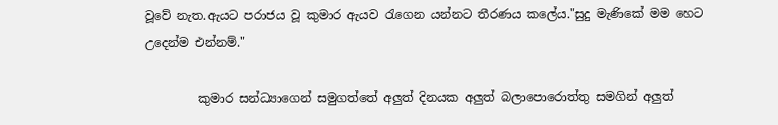වූවේ නැත.ඇයට පරාජය වූ කුමාර ඇයව රැගෙන යන්නට තීරණය කලේය."සුදු මැණිකේ මම හෙට උදෙන්ම එන්නම්."

         කුමාර සන්ධ්‍යාගෙන් සමුගත්තේ අලුත් දිනයක අලුත් බලාපොරොත්තු සමගින් අලුත්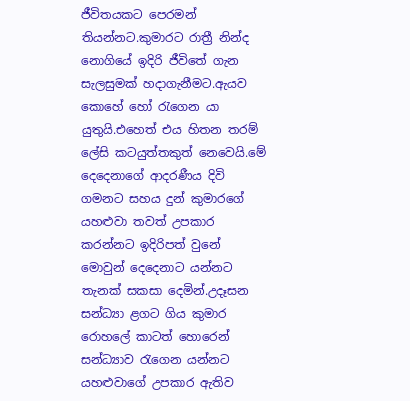ජීවිතයකට පෙරමන් තියන්නට.කුමාරට රාත්‍රී නින්ද නොගියේ ඉදිරි ජීවිතේ ගැන සැලසුමක් හදාගැනීමට.ඇයව කොහේ හෝ රැගෙන යා යුතුයි.එහෙත් එය හිතන තරම් ලේසි කටයුත්තකුත් නෙවෙයි.මේ දෙදෙනාගේ ආදරණීය දිවි ගමනට සහය දුන් කුමාරගේ යහළුවා තවත් උපකාර කරන්නට ඉදිරිපත් වුනේ මොවුන් දෙදෙනාට යන්නට තැනක් සකසා දෙමින්.උදෑසන සන්ධ්‍යා ළගට ගිය කුමාර රොහලේ කාටත් හොරෙන් සන්ධ්‍යාව රැගෙන යන්නට යහළුවාගේ උපකාර ඇතිව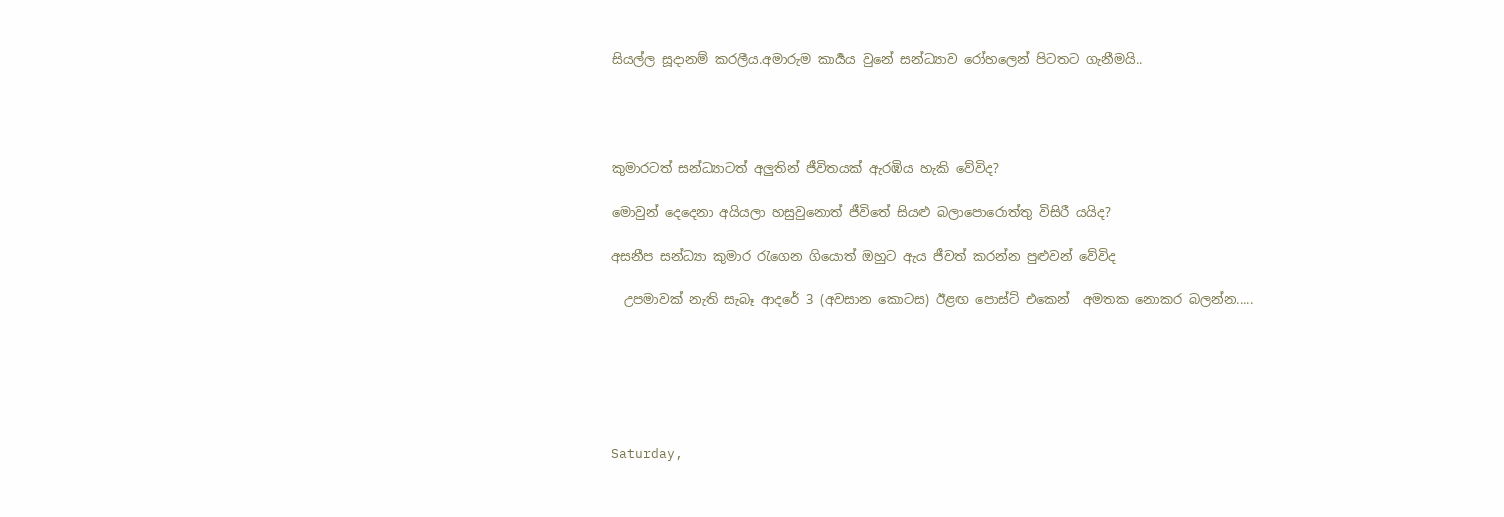සියල්ල සූදානම් කරලීය.අමාරුම කාර්‍යය වුනේ සන්ධ්‍යාව රෝහලෙන් පිටතට ගැනීමයි..




කුමාරටත් සන්ධ්‍යාටත් අලුතින් ජීවිතයක් ඇරඹිය හැකි වේවිද?

මොවුන් දෙදෙනා අයියලා හසුවුනොත් ජීවිතේ සියළු බලාපොරොත්තු විසිරී යයිද?

අසනීප සන්ධ්‍යා කුමාර රැගෙන ගියොත් ඔහුට ඇය ජීවත් කරන්න පුළුවන් වේවිද

  උපමාවක් නැති සැබෑ ආදරේ 3 (අවසාන කොටස) ඊළඟ පොස්ට් එකෙන්  අමතක නොකර බලන්න.....






Saturday,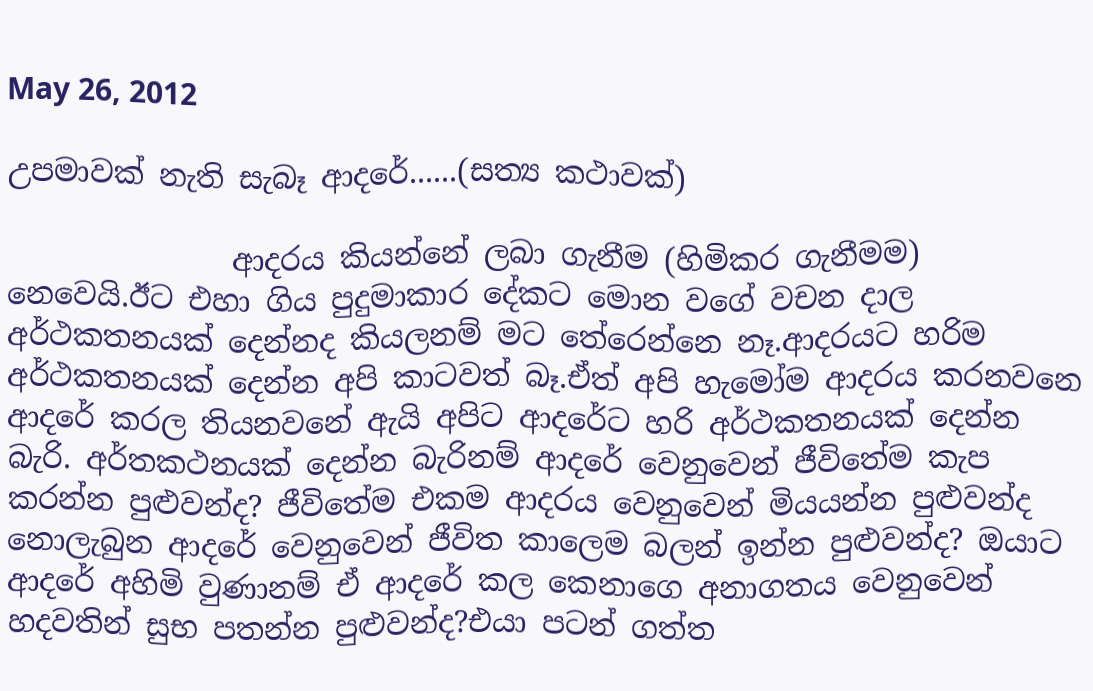May 26, 2012

උපමාවක් නැති සැබෑ ආදරේ......(සත්‍ය කථාවක්)

               ආදරය කියන්නේ ලබා ගැනීම (හිමිකර ගැනීමම) නෙවෙයි.ඊට එහා ගිය පුදුමාකාර දේකට මොන වගේ වචන දාල අර්ථකතනයක් දෙන්නද කියලනම් මට තේරෙන්නෙ නෑ.ආදරයට හරිම අර්ථකතනයක් දෙන්න අපි කාටවත් බෑ.ඒත් අපි හැමෝම ආදරය කරනවනෙ ආදරේ කරල තියනවනේ ඇයි අපිට ආදරේට හරි අර්ථකතනයක් දෙන්න බැරි. අර්තකථනයක් දෙන්න බැරිනම් ආදරේ වෙනුවෙන් ජීවිතේම කැප කරන්න පුළුවන්ද? ජීවිතේම එකම ආදරය වෙනුවෙන් මියයන්න පුළුවන්ද නොලැබුන ආදරේ වෙනුවෙන් ජීවිත කාලෙම බලන් ඉන්න පුළුවන්ද? ඔයාට ආදරේ අහිමි වුණානම් ඒ ආදරේ කල කෙනාගෙ අනාගතය වෙනුවෙන් හදවතින් සුභ පතන්න පුළුවන්ද?එයා පටන් ගත්ත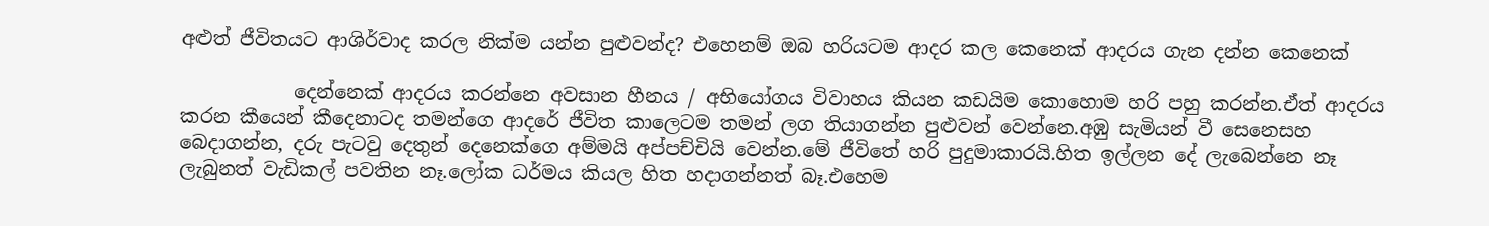අළුත් ජීවිතයට ආශිර්වාද කරල නික්ම යන්න පුළුවන්ද? එහෙනම් ඔබ හරියටම ආදර කල කෙනෙක් ආදරය ගැන දන්න කෙනෙක්

            දෙන්නෙක් ආදරය කරන්නෙ අවසාන හීනය / අභියෝගය විවාහය කියන කඩයිම කොහොම හරි පහු කරන්න.ඒත් ආදරය කරන කීයෙන් කීදෙනාටද තමන්ගෙ ආදරේ ජීවිත කාලෙටම තමන් ලග තියාගන්න පුළුවන් වෙන්නෙ.අඹු සැමියන් වී සෙනෙසහ බෙදාගන්න, දරු පැටවු දෙතුන් දෙනෙක්ගෙ අම්මයි අප්පච්චියි වෙන්න.මේ ජීවිතේ හරි පුදුමාකාරයි.හිත ඉල්ලන දේ ලැබෙන්නෙ නෑ ලැබුනත් වැඩිකල් පවතින නෑ.ලෝක ධර්මය කියල හිත හදාගන්නත් බෑ.එහෙම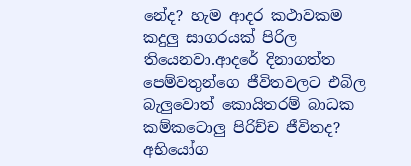නේද? හැම ආදර කථාවකම කදුලු සාගරයක් පිරිල තියෙනවා.ආදරේ දිනාගත්ත පෙම්වතුන්ගෙ ජීවිතවලට එබිල බැලුවොත් කොයිතරම් බාධක කම්‍කටොලු පිරිච්ච ජීවිතද? අභියෝග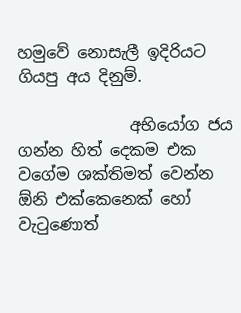හමුවේ නොසැලී ඉදිරියට ගියපු අය දිනුම්.

              අභියෝග ජය ගන්න හිත් දෙකම එක වගේම ශක්තිමත් වෙන්න ඕනි එක්කෙනෙක් හෝ වැටුණොත්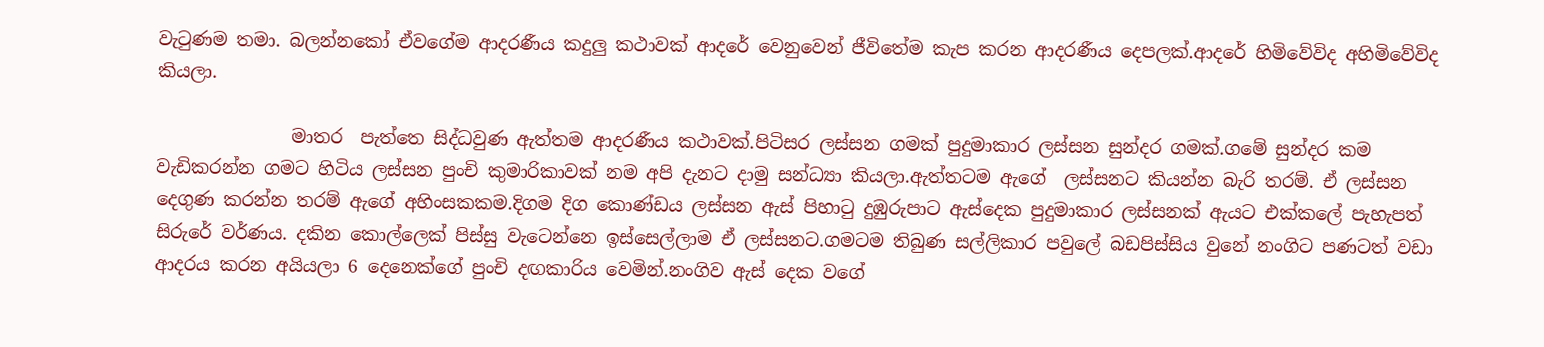වැටුණම තමා. බලන්නකෝ ඒවගේම ආදරණීය කදුලු කථාවක් ආදරේ වෙනුවෙන් ජීවිතේම කැප කරන ආදරණීය දෙපලක්.ආදරේ හිමිවේවිද අහිමිවේවිද කියලා.

               මාතර  පැත්තෙ සිද්ධවුණ ඇත්තම ආදරණීය කථාවක්.පිටිසර ලස්සන ගමක් පුදුමාකාර ලස්සන සුන්දර ගමක්.ගමේ සුන්දර කම වැඩිකරන්න ගමට හිටිය ලස්සන පුංචි කුමාරිකාවක් නම අපි දැනට දාමු සන්ධ්‍යා කියලා.ඇත්තටම ඇගේ  ලස්සනට කියන්න බැරි තරම්. ඒ ලස්සන දෙගුණ කරන්න තරම් ඇගේ අහිංසකකම.දිගම දිග කොණ්ඩය ලස්සන ඇස් පිහාටු දුඹුරුපාට ඇස්දෙක පුදුමාකාර ලස්සනක් ඇයට එක්කලේ පැහැපත් සිරුරේ වර්ණය. දකින කොල්ලෙක් පිස්සු වැටෙන්නෙ ඉස්සෙල්ලාම ඒ ලස්සනට.ගමටම තිබුණ සල්ලිකාර පවුලේ බඩපිස්සිය වුනේ නංගිට පණටත් වඩා ආදරය කරන අයියලා 6 දෙනෙක්ගේ පුංචි දඟකාරිය වෙමින්.නංගිව ඇස් දෙක වගේ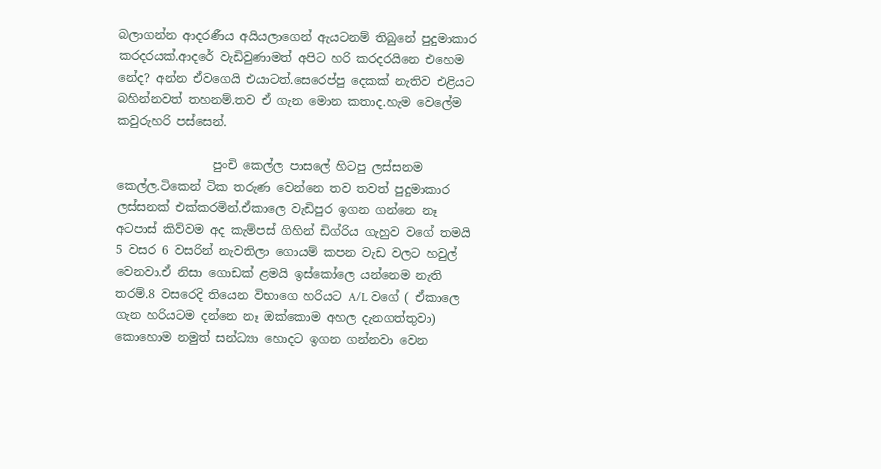බලාගන්න ආදරණීය අයියලාගෙන් ඇයටනම් තිබුනේ පුදුමාකාර කරදරයක්.ආදරේ වැඩිවුණාමත් අපිට හරි කරදරයිනෙ එහෙම නේද? අන්න ඒවගෙයි එයාටත්.සෙරෙප්පු දෙකක් නැතිව එළියට බහින්නවත් තහනම්.තව ඒ ගැන මොන කතාද.හැම වෙලේම කවුරුහරි පස්සෙන්.

                පුංචි කෙල්ල පාසලේ හිටපු ලස්සනම කෙල්ල.ටිකෙන් ටික තරුණ වෙන්නෙ තව තවත් පුදුමාකාර ලස්සනක් එක්කරමින්.ඒකාලෙ වැඩිපුර ඉගන ගන්නෙ නෑ අටපාස් කිව්වම අද කැම්පස් ගිහින් ඩිග්රිය ගැහුව වගේ තමයි 5 වසර 6 වසරින් නැවතිලා ගොයම් කපන වැඩ වලට හවුල් වෙනවා.ඒ නිසා ගොඩක් ළමයි ඉස්කෝලෙ යන්නෙම නැති තරම්.8 වසරෙදි තියෙන විභාගෙ හරියට A/L වගේ ( ඒකාලෙ ගැන හරියටම දන්නෙ නෑ ඔක්කොම අහල දැනගත්තුවා) කොහොම නමුත් සන්ධ්‍යා හොදට ඉගන ගන්නවා වෙන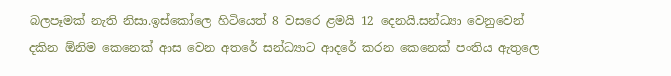බලපෑමක් නැති නිසා.ඉස්කෝලෙ හිටියෙත් 8 වසරෙ ළමයි 12 දෙනයි.සන්ධ්‍යා වෙනුවෙන් දකින ඕනිම කෙනෙක් ආස වෙන අතරේ සන්ධ්‍යාට ආදරේ කරන කෙනෙක් පංතිය ඇතුලෙ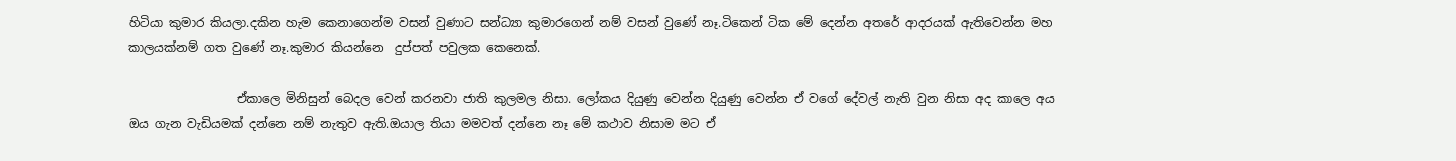හිටියා කුමාර කියලා.දකින හැම කෙනාගෙන්ම වසන් වුණාට සන්ධ්‍යා කුමාරගෙන් නම් වසන් වුණේ නෑ.ටිකෙන් ටික මේ දෙන්න අතරේ ආදරයක් ඇතිවෙන්න මහ කාලයක්නම් ගත වුණේ නෑ.කුමාර කියන්නෙ  දුප්පත් පවුලක කෙනෙක්.

                  ඒකාලෙ මිනිසුන් බෙදල වෙන් කරනවා ජාති කුලමල නිසා. ලෝකය දියුණු වෙන්න දියුණු වෙන්න ඒ වගේ දේවල් නැති වුන නිසා අද කාලෙ අය ඔය ගැන වැඩියමක් දන්නෙ නම් නැතුව ඇති.ඔයාල තියා මමවත් දන්නෙ නෑ මේ කථාව නිසාම මට ඒ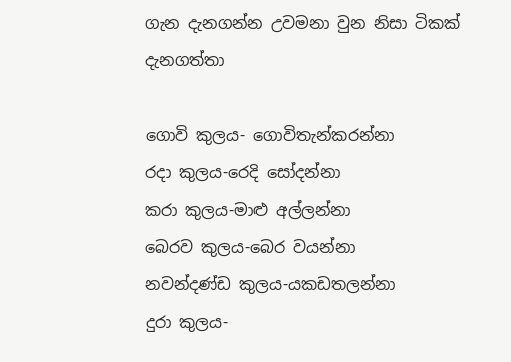ගැන දැනගන්න උවමනා වුන නිසා ටිකක් දැනගත්තා

ගොවි කුලය- ගොවිතැන්කරන්නා
රදා කුලය-රෙදි සෝදන්නා
කරා කුලය-මාළු අල්ලන්නා
බෙරව කුලය-බෙර වයන්නා
නවන්දණ්ඩ කුලය-යකඩතලන්නා
දුරා කුලය-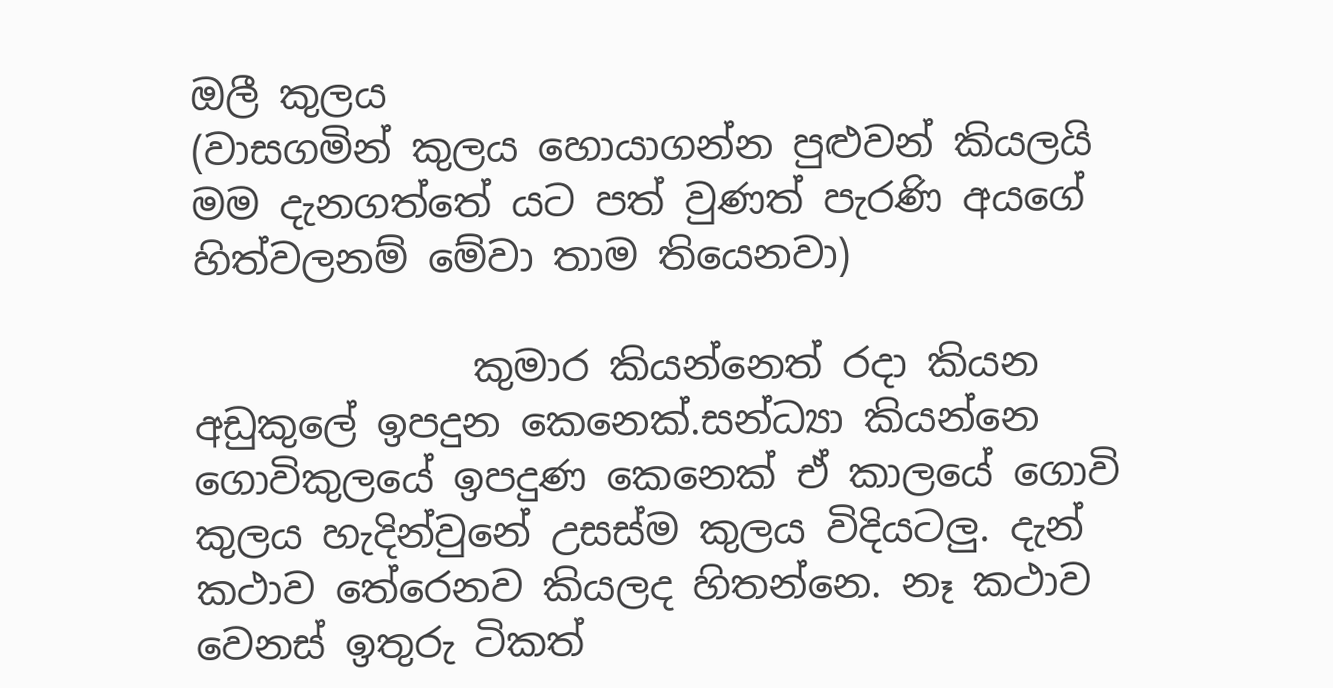ඔලී කුලය
(වාසගමින් කුලය හොයාගන්න පුළුවන් කියලයි මම දැනගත්තේ යට පත් වුණත් පැරණි අයගේ හිත්වලනම් මේවා තාම තියෙනවා)

              කුමාර කියන්නෙත් රදා කියන අඩුකුලේ ඉපදුන කෙනෙක්.සන්ධ්‍යා කියන්නෙ ගොවිකුලයේ ඉපදුණ කෙනෙක් ඒ කාලයේ ගොවි කුලය හැදින්වුනේ උසස්ම කුලය විදියටලු. දැන් කථාව තේරෙනව කියලද හිතන්නෙ. නෑ කථාව වෙනස් ඉතුරු ටිකත්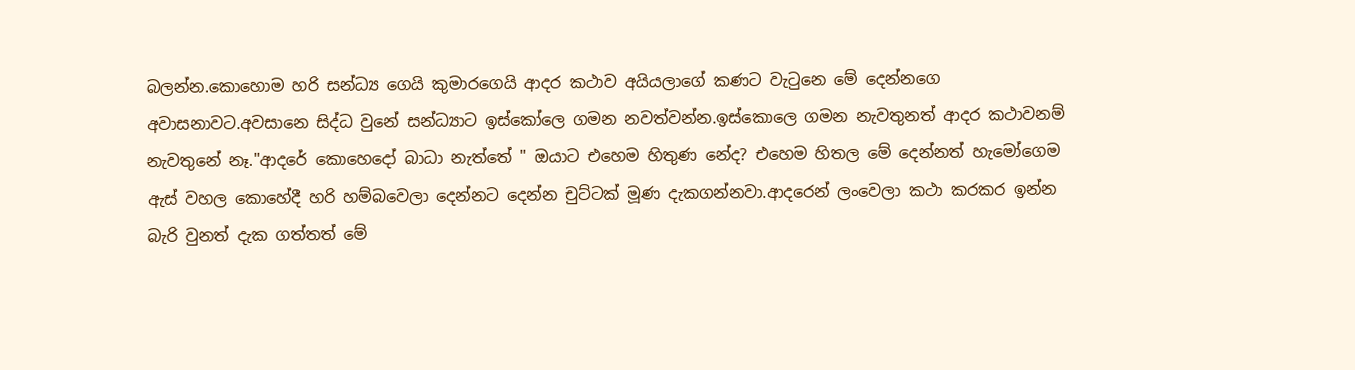බලන්න.කොහොම හරි සන්ධ්‍ය ගෙයි කුමාරගෙයි ආදර කථාව අයියලාගේ කණට වැටුනෙ මේ දෙන්නගෙ අවාසනාවට.අවසානෙ සිද්ධ වුනේ සන්ධ්‍යාට ඉස්කෝලෙ ගමන නවත්වන්න.ඉස්කොලෙ ගමන නැවතුනත් ආදර කථාවනම් නැවතුනේ නෑ."ආදරේ කොහෙදෝ බාධා නැත්තේ " ඔයාට එහෙම හිතුණ නේද? එහෙම හිතල මේ දෙන්නත් හැමෝගෙම ඇස් වහල කොහේදී හරි හම්බවෙලා දෙන්නට දෙන්න චුට්ටක් මූණ දැකගන්නවා.ආදරෙන් ලංවෙලා කථා කරකර ඉන්න බැරි වුනත් දැක ගත්තත් මේ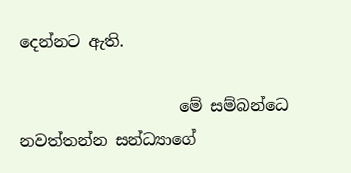දෙන්නට ඇති.

                    මේ සම්බන්ධෙ නවත්තන්න සන්ධ්‍යාගේ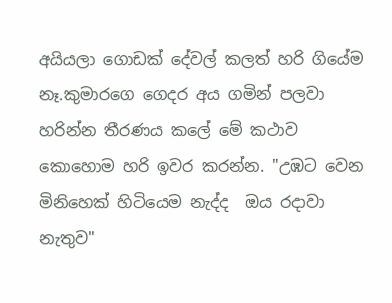අයියලා ගොඩක් දේවල් කලත් හරි ගියේම නෑ.කුමාරගෙ ගෙදර අය ගමින් පලවා හරින්න තීරණය කලේ මේ කථාව කොහොම හරි ඉවර කරන්න. "උඹට වෙන මිනිහෙක් හිටියෙම නැද්ද  ඔය රදාවා නැතුව"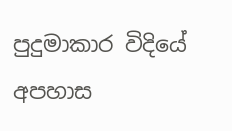පුදුමාකාර විදියේ අපහාස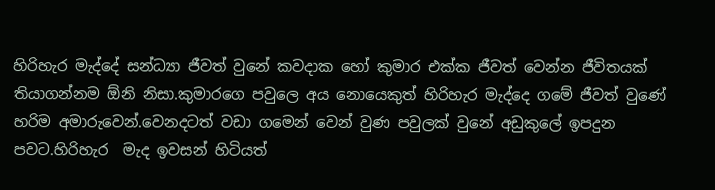හිරිහැර මැද්දේ සන්ධ්‍යා ජීවත් වුනේ කවදාක හෝ කුමාර එක්ක ජීවත් වෙන්න ජීවිතයක් තියාගන්නම ඕනි නිසා.කුමාරගෙ පවුලෙ අය නොයෙකුත් හිරිහැර මැද්දෙ ගමේ ජීවත් වුණේ හරිම අමාරුවෙන්.වෙනදටත් වඩා ගමෙන් වෙන් වුණ පවුලක් වුනේ අඩුකුලේ ඉපදුන පවට.හිරිහැර  මැද ඉවසන් හිටියත්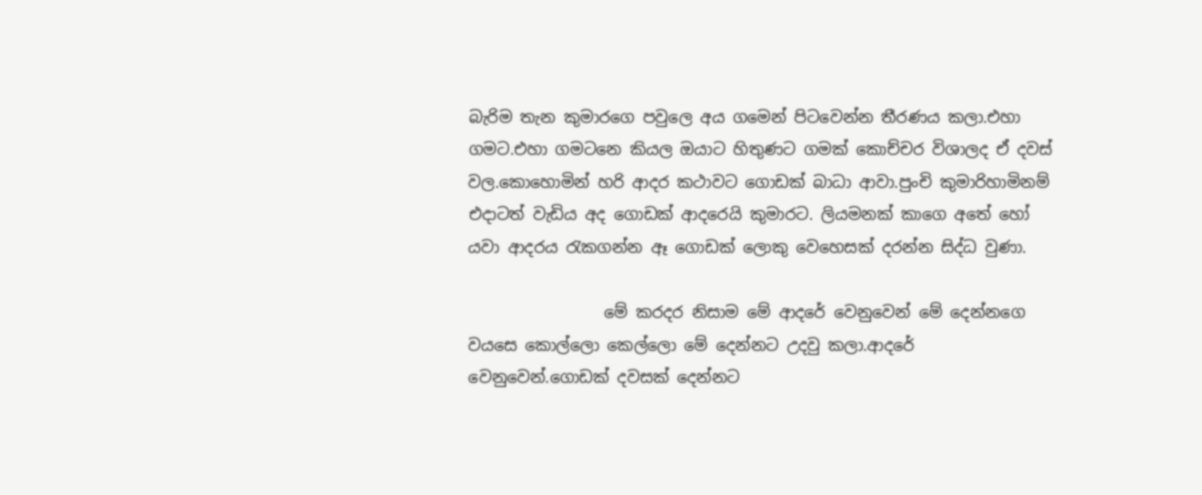බැරිම තැන කුමාරගෙ පවුලෙ අය ගමෙන් පිටවෙන්න තීරණය කලා.එහා ගමට.එහා ගමටනෙ කියල ඔයාට හිතුණට ගමක් කොච්චර විශාලද ඒ දවස් වල.කොහොමින් හරි ආදර කථාවට ගොඩක් බාධා ආවා.පුංචි කුමාරිහාමිනම් එදාටත් වැඩිය අද ගොඩක් ආදරෙයි කුමාරට. ලියමනක් කාගෙ අතේ හෝ යවා ආදරය රැකගන්න ඈ ගොඩක් ලොකු වෙහෙසක් දරන්න සිද්ධ වුණා.

                 මේ කරදර නිසාම මේ ආදරේ වෙනුවෙන් මේ දෙන්නගෙ වයසෙ කොල්ලො කෙල්ලො මේ දෙන්නට උදවු කලා.ආදරේ වෙනුවෙන්.ගොඩක් දවසක්‍ දෙන්නට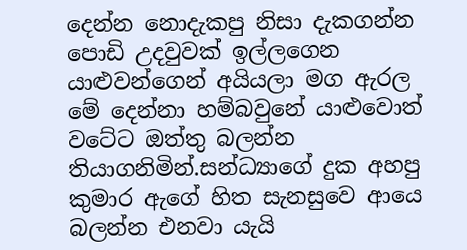දෙන්න නොදැකපු නිසා දැකගන්න පොඩි උදවුවක් ඉල්ලගෙන යාළුවන්ගෙන් අයියලා මග ඇරල මේ දෙන්නා හම්බවුනේ යාළුවොත් වටේට ඔත්තු බලන්න තියාගනිමින්.සන්ධ්‍යාගේ දුක අහපු කුමාර ඇගේ හිත සැනසුවෙ ආයෙ බලන්න එනවා යැයි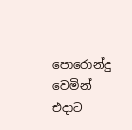පොරොන්දු වෙමින් එදාට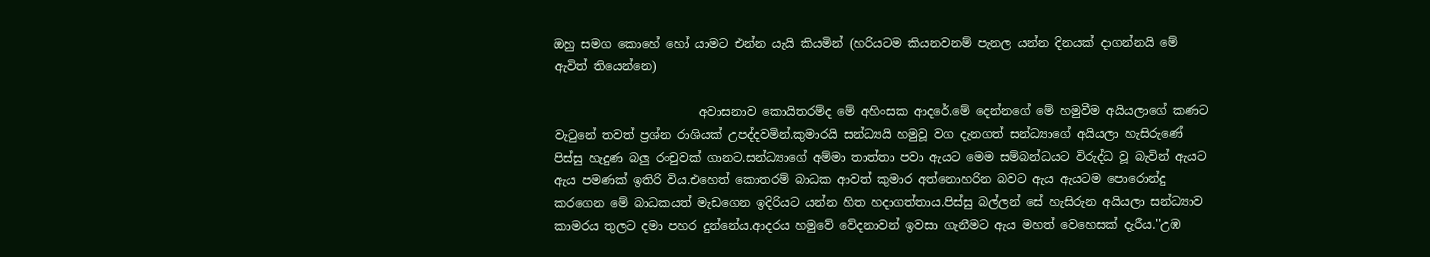ඔහු සමග කොහේ හෝ යාමට එන්න යැයි කියමින් (හරියටම කියනවනම් පැනල යන්න දිනයක් දාගන්නයි මේ ඇවිත් තියෙන්නෙ)

                        අවාසනාව කොයිතරම්ද මේ අහිංසක ආදරේ.මේ දෙන්නගේ මේ හමුවීම අයියලාගේ කණට වැටුනේ තවත් ප්‍රශ්න රාශියක් උපද්දවමින්.කුමාරයි සන්ධ්‍යයි හමුවූ වග දැනගත් සන්ධ්‍යාගේ අයියලා හැසිරුණේ පිස්සු හැදුණ බලු රංචුවක් ගානට.සන්ධ්‍යාගේ අම්මා තාත්තා පවා ඇයට මෙම සම්බන්ධයට විරුද්ධ වූ බැවින් ඇයට ඇය පමණක් ඉතිරි විය.එහෙත් කොතරම් බාධක ආවත් කුමාර අත්නොහරින බවට ඇය ඇයටම පොරොන්දු කරගෙන මේ බාධකයත් මැඩගෙන ඉදිරියට යන්න හිත හදාගත්තාය.පිස්සු බල්ලන් සේ හැසිරුන අයියලා සන්ධ්‍යාව කාමරය තුලට දමා පහර දුන්නේය.ආදරය හමුවේ වේදනාවන් ඉවසා ගැනීමට ඇය මහත් වෙහෙසක් දැරීය.''උඹ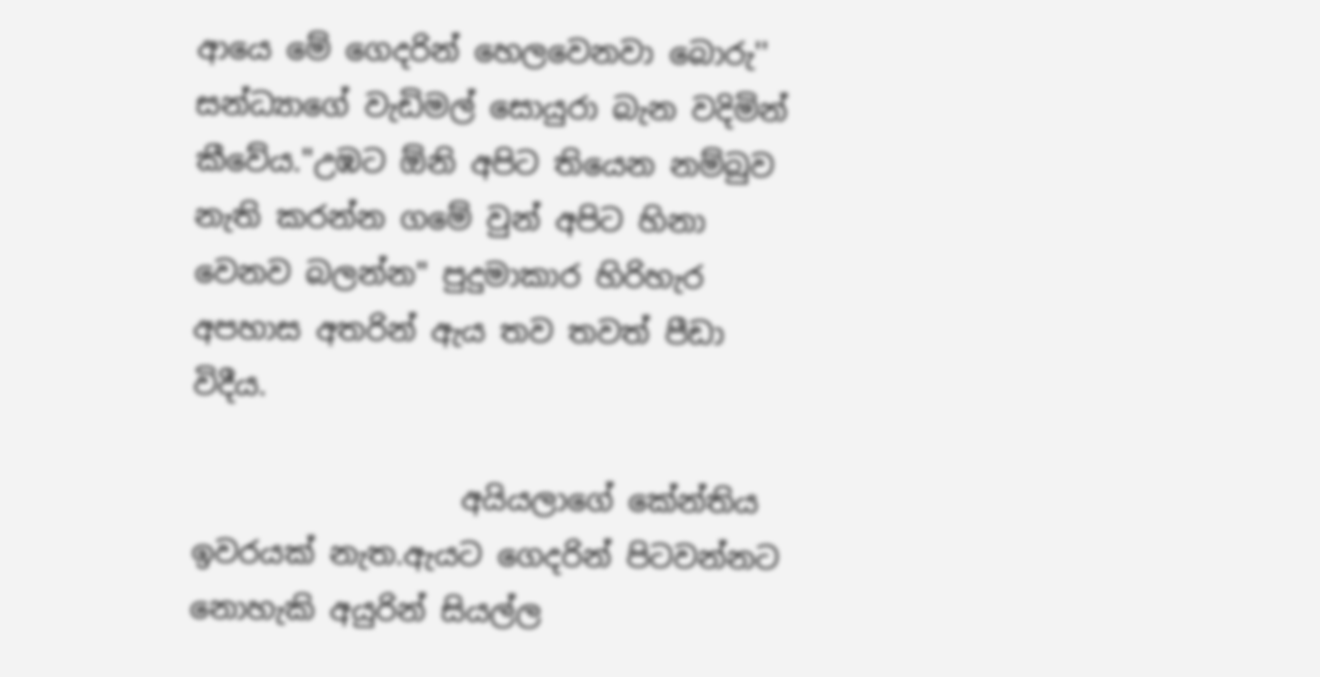ආයෙ මේ ගෙදරින් හෙලවෙනවා බොරු''
සන්ධ්‍යාගේ වැඩිමල් සොයුරා බැන වදිමින් කීවේය."උඹට ඕනි අපිට තියෙන නම්බුව නැති කරන්න ගමේ වුන් අපිට හිනා වෙනව බලන්න" පුදුමාකාර හිරිහැර අපහාස අතරින් ඇය තව තවත් පීඩා විදීය.

                  අයියලාගේ කේන්තිය ඉවරයක් නැත.ඇයට ගෙදරින් පිටවන්නට නොහැකි අයුරින් සියල්ල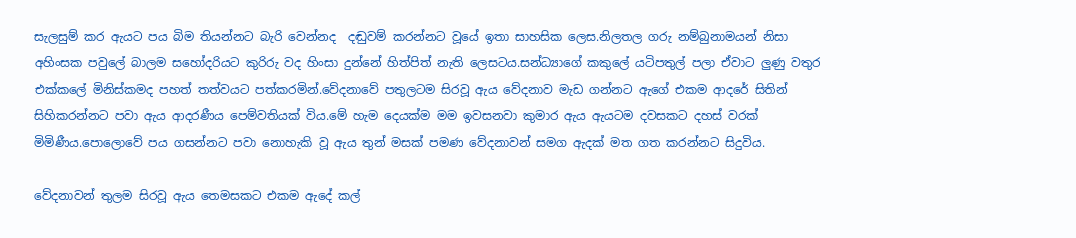සැලසුම් කර ඇයට පය බිම තියන්නට බැරි වෙන්නද  දඬුවම් කරන්නට වූයේ ඉතා සාහසික ලෙස.නිලතල ගරු නම්බුනාමයන් නිසා අහිංසක පවුලේ බාලම සහෝදරියට කුරිරු වද හිංසා දුන්නේ හිත්පිත් නැති ලෙසටය.සන්ධ්‍යාගේ කකුලේ යටිපතුල් පලා ඒවාට ලුණු වතුර එක්කලේ මිනිස්කමද පහත් තත්වයට පත්කරමින්.වේදනාවේ පතුලටම සිරවූ ඇය වේදනාව මැඩ ගන්නට ඇගේ එකම ආදරේ සිතින් සිහිකරන්නට පවා ඇය ආදරණීය පෙම්වතියක් විය.මේ හැම දෙයක්ම මම ඉවසනවා කුමාර ඇය ඇයටම දවසකට දහස් වරක් මිමිණීය.පොලොවේ පය ගසන්නට පවා නොහැකි වූ ඇය තුන් මසක් පමණ වේදනාවන් සමග ඇදක් මත ගත කරන්නට සිදුවිය.

වේදනාවන් තුලම සිරවූ ඇය තෙමසකට එකම ඇදේ කල්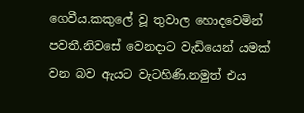ගෙවීය.කකුලේ වූ තුවාල හොදවෙමින් පවතී.නිවසේ වෙනදාට වැඩියෙන් යමක් වන බව ඇයට වැටහිණි.නමුත් එය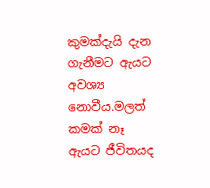කුමක්දැයි දැන ගැනීමට ඇයට අවශ්‍ය නොවීය.මලත් කමක් නෑ ඇයට ජීවිතයද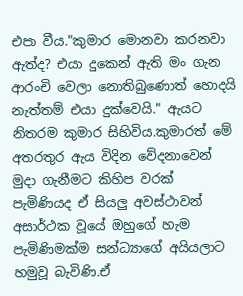එපා වීය."කුමාර මොනවා කරනවා ඇත්ද? එයා දුකෙන් ඇති මං ගැන ආරංචි වෙලා නොතිබුණොත් හොදයි නැත්තම් එයා දුක්වෙයි." ඇයට නිතරම කුමාර සිහිවිය.කුමාරත් මේ අතරතුර ඇය විදින වේදනාවෙන් මුදා ගැනීමට කිහිප වරක් පැමිණියද ඒ සියලු අවස්ථාවන් අසාර්ථක වූයේ ඔහුගේ හැම පැමිණිමක්ම සන්ධ්‍යාගේ අයියලාට හමුවූ බැවිණි.ඒ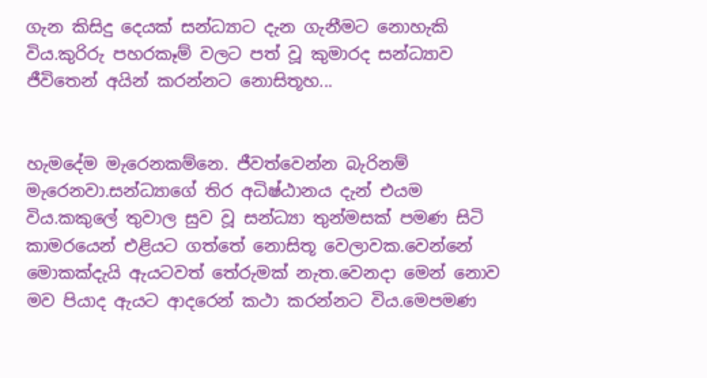ගැන කිසිදු දෙයක් සන්ධ්‍යාට දැන ගැනීමට නොහැකි විය.කුරිරු පහරකෑම් වලට පත් වූ කුමාරද සන්ධ්‍යාව ජීවිතෙන් අයින් කරන්නට නොසිතූහ...


හැමදේම මැරෙනකම්නෙ. ජීවත්වෙන්න බැරිනම් මැරෙනවා.සන්ධ්‍යාගේ තිර අධිෂ්ඨානය දැන් එයම විය.කකුලේ තුවාල සුව වූ සන්ධ්‍යා තුන්මසක් පමණ සිටි කාමරයෙන් එළියට ගත්තේ නොසිතූ වෙලාවක.වෙන්නේ මොකක්දැයි ඇයටවත් තේරුමක් නැත.වෙනදා මෙන් නොව මව පියාද ඇයට ආදරෙන් කථා කරන්නට විය.මෙපමණ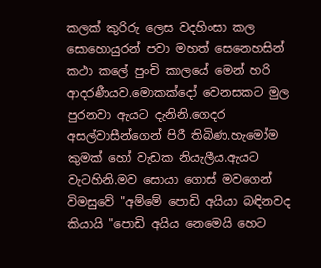කලක් කුරිරු ලෙස වදහිංසා කල සොහොයුරන් පවා මහත් සෙනෙහසින් කථා කලේ පුංචි කාලයේ මෙන් හරි ආදරණීයව.මොකක්දෝ වෙනසකට මුල පුරනවා ඇයට දැනිනි.ගෙදර අසල්වාසීන්ගෙන් පිරී තිබිණ.හැමෝම කුමක් හෝ වැඩක නියැලීය.ඇයට වැටහිනි.මව සොයා ගොස් මවගෙන් විමසුවේ "අම්මේ පොඩි අයියා බඳිනවද කියායි "පොඩි අයිය නෙමෙයි හෙට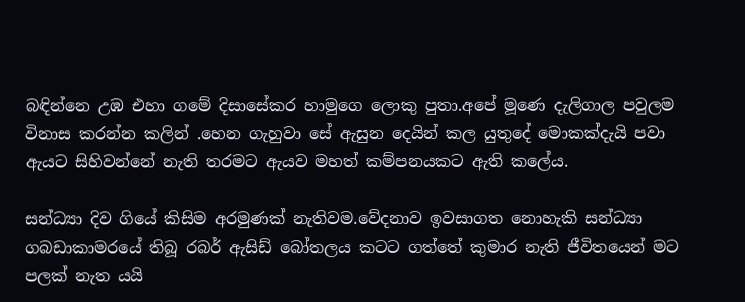බඳින්නෙ උඹ එහා ගමේ දිසාසේකර හාමුගෙ ලොකු පුතා.අපේ මූණෙ දැලිගාල පවුලම විනාස කරන්න කලින් .හෙන ගැහුවා සේ ඇසුන දෙයින් කල යුතුදේ මොකක්දැයි පවා ඇයට සිහිවන්නේ නැති තරමට ඇයව මහත් කම්පනයකට ඇති කලේය.

සන්ධ්‍යා දිව ගියේ කිසිම අරමුණක් නැතිවම.වේදනාව ඉවසාගත නොහැකි සන්ධ්‍යා ගබඩාකාමරයේ තිබූ රබර් ඇසිඩ් බෝතලය කටට ගත්තේ කුමාර නැති ජීවිතයෙන් මට පලක් නැත යයි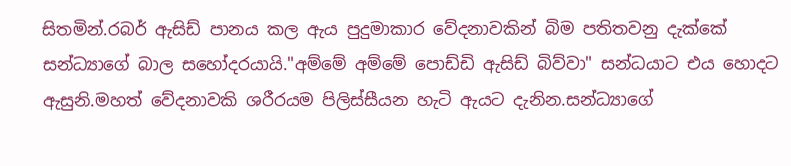සිතමින්.රබර් ඇසිඩ් පානය කල ඇය පුදුමාකාර වේදනාවකින් බිම පතිතවනු දැක්කේ සන්ධ්‍යාගේ බාල සහෝදරයායි."අම්මේ ‍අම්මේ පොඩ්ඩි ඇසිඩ් බිව්වා" සන්ධයාට එය හොදට ඇසුනි.මහත් වේදනාවකි ශරීරයම පිලිස්සීයන හැටි ඇයට දැනින.සන්ධ්‍යාගේ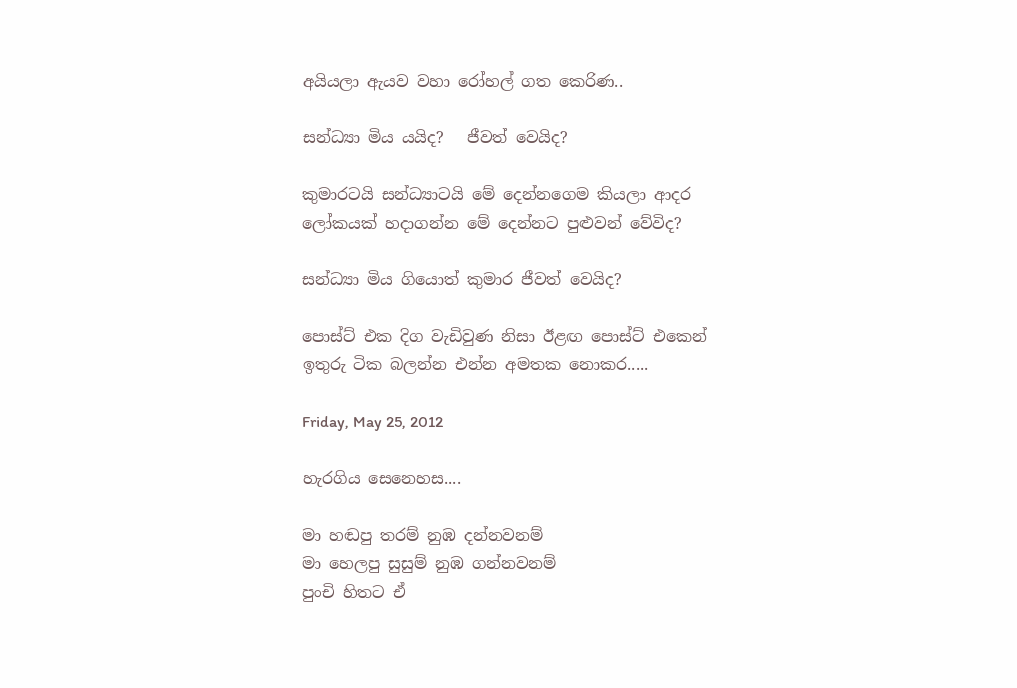අයියලා ඇයව වහා රෝහල් ගත කෙරිණ..

සන්ධ්‍යා මිය යයිද?   ජීවත් වෙයිද?

කුමාරටයි සන්ධ්‍යාටයි මේ දෙන්නගෙම කියලා ආදර ලෝකයක් හදාගන්න මේ දෙන්නට පුළුවන් වේවිද?

සන්ධ්‍යා මිය ගියොත් කුමාර ජීවත් වෙයිද?

පොස්ට් එක දිග වැඩිවුණ නිසා ඊළඟ පොස්ට් එකෙන් ඉතුරු ටික බලන්න එන්න අමතක නොකර.....

Friday, May 25, 2012

හැරගිය සෙනෙහස....

මා හඬපු තරම් නුඹ දන්නවනම්
මා හෙලපු සුසුම් නුඹ ගන්නවනම්
පුංචි හිතට ඒ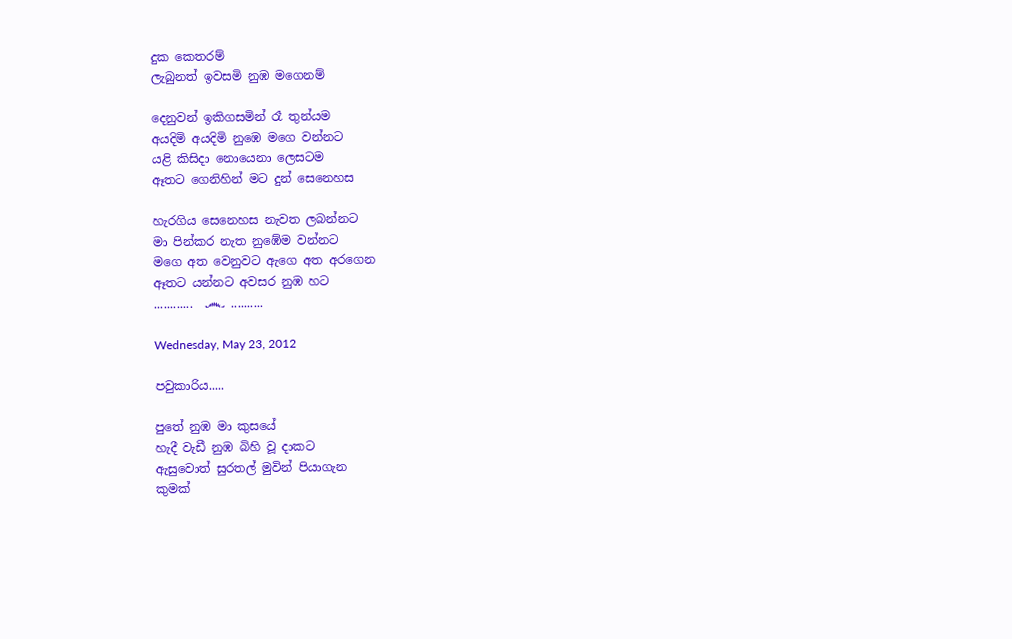දුක කෙතරම්
ලැබුනත් ඉවසමි නුඹ මගෙනම්

දෙනුවන් ඉකිගසමින් රෑ තුන්යම
අයදිමි අයදිමි නුඹෙ මගෙ වන්නට
යළි කිසිදා නොයෙනා ලෙසටම
ඈතට ගෙනිහින් මට දුන් සෙනෙහස

හැරගිය සෙනෙහස නැවත ලබන්නට
මා පින්කර නැත නුඹේම වන්නට
මගෙ අත වෙනුවට ඇගෙ අත අරගෙන
ඈතට යන්නට අවසර නුඹ හට
............  ෴ ..........

Wednesday, May 23, 2012

පවුකාරිය.....

පුතේ නුඹ මා කුසයේ
හැදී වැඩී නුඹ බිහි වූ දාකට
ඇසුවොත් සුරතල් මුවින් පියාගැන
කුමක්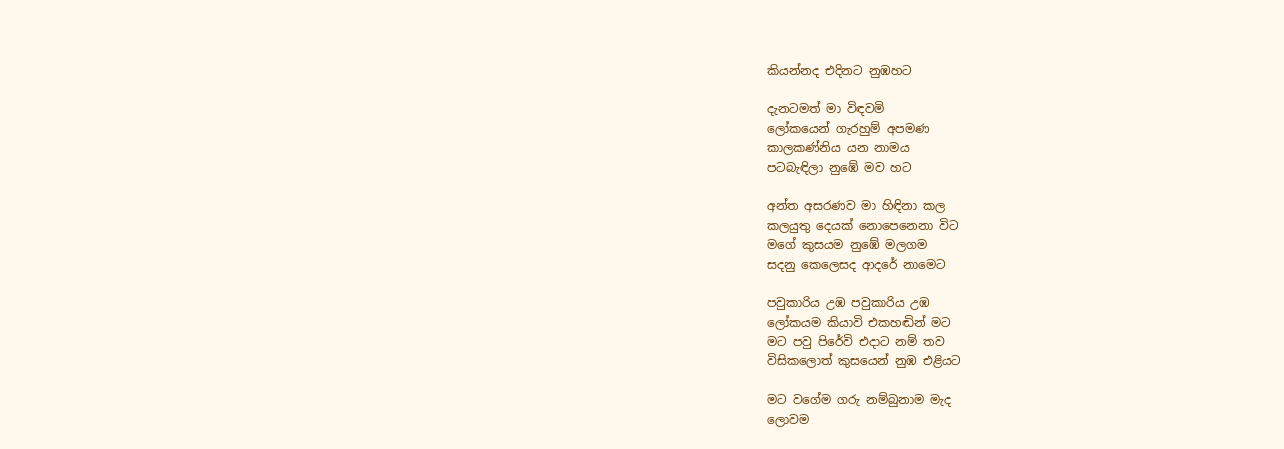කියන්නද එදිනට නුඹහට

දැනටමත් මා විඳවමි
ලෝකයෙන් ගැරහුම් අපමණ
කාලකණ්නිය යන නාමය
පටබැඳිලා නුඹේ මව හට

අන්ත අසරණව මා හිඳිනා කල
කලයුතු දෙයක් නොපෙනෙනා විට
මගේ කුසයම නුඹේ මලගම
සදනු කෙලෙසද ආදරේ නාමෙට

පවුකාරිය උඹ පවුකාරිය උඹ
ලෝකයම කියාවි එකහඬින් මට
මට පවු ‍පිරේවි එදාට නම් තව
විසිකලොත් කුසයෙන් නුඹ එළියට

මට වගේම ගරු නම්බුනාම මැද
ලොවම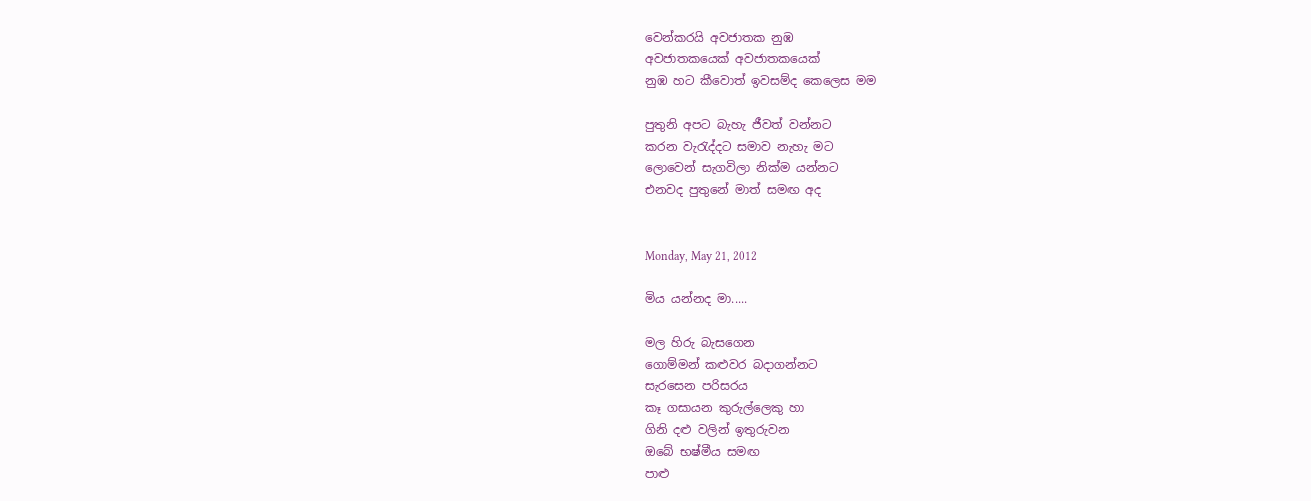වෙන්කරයි අවජාතක නුඹ
අවජාතකයෙක් අවජාතකයෙක්
නුඹ හට කීවොත් ඉවසම්ද කෙලෙස මම

පුතුනි අපට බැහැ ජීවත් වන්නට
කරන වැරැද්දට සමාව නැහැ මට
ලොවෙන් සැගවිලා නික්ම යන්නට
එනවද පුතුනේ මාත් සමඟ අද


Monday, May 21, 2012

මිය යන්නද මා.....

මල හිරු බැසගෙන
ගොම්මන් කළුවර බදාගන්නට
සැරසෙන පරිසරය
කෑ ගසායන කුරුල්ලෙකු හා
ගිනි දළු වලින් ඉතුරුවන
ඔබේ භෂ්මීය සමඟ
පාළු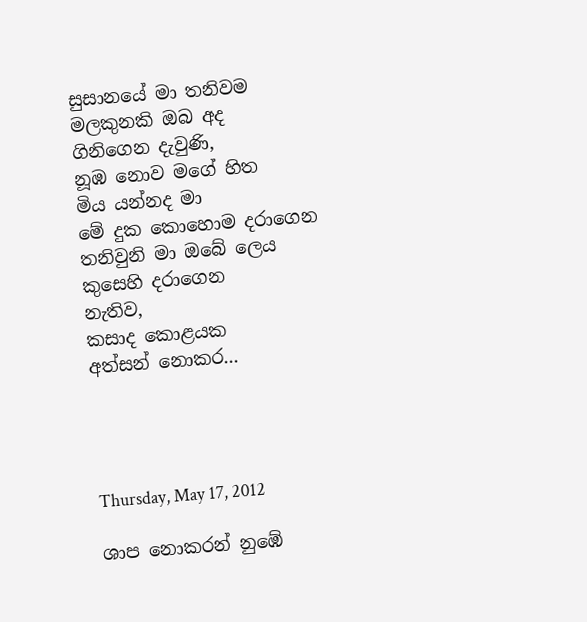සුසානයේ මා තනිවම
මලකුනකි ඔබ අද
ගිනිගෙන දැවුණි,
නූඹ නොව මගේ හිත
මිය යන්නද මා
මේ දුක කොහොම දරාගෙන
තනිවුනි මා ඔබේ ලෙය
කුසෙහි දරාගෙන
නැතිව,
කසාද කොළයක
අත්සන් නොකර...




Thursday, May 17, 2012

ශාප නොකරන් නු‍ඹේ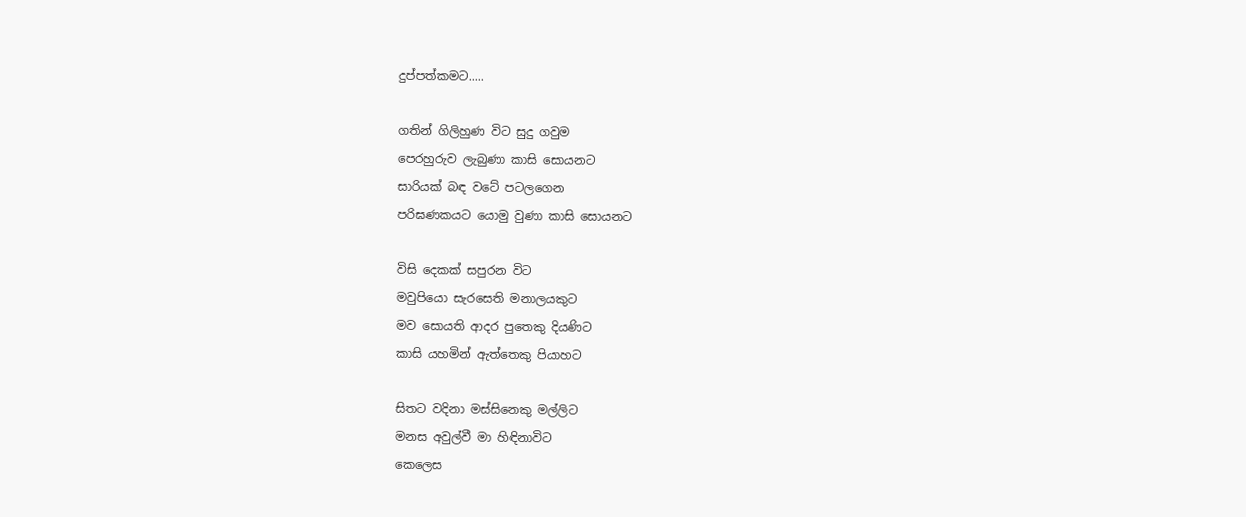දුප්පත්කමට.....

ගතින් ගිලිහුණ විට සුදු ගවුම
පෙරහුරුව ලැබුණා කාසි සොයනට
සාරියක් බඳ වටේ පටලගෙන
පරිඝණකයට යොමු වුණා කාසි සොයනට

විසි දෙකක් සපුරන විට
මවුපියො සැරසෙති මනා‍ලයකුට
මව සොයති ආදර පුතෙකු දියණිට
කාසි යහමින් ඇත්තෙකු පියාහට

සිතට වදිනා මස්සිනෙකු මල්ලිට
මනස අවුල්වී මා හිඳිනාවිට
කෙලෙස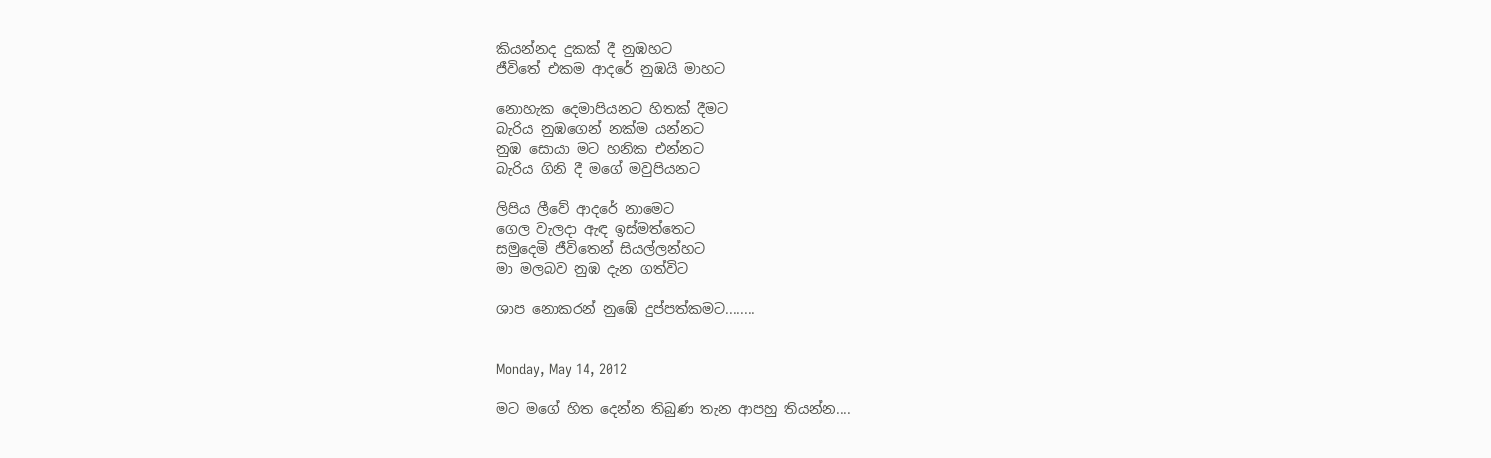කියන්නද දුකක් දී නුඹහට
ජීවිතේ එකම ආදරේ නුඹයි මාහට

නොහැක දෙමාපියනට හිතක් දීමට
බැරිය නුඹගෙන් නක්ම යන්නට
නුඹ සොයා මට හනික එන්නට
බැරිය ගිනි දී මගේ මවුපියනට

ලිපිය ලීවේ ආදරේ නාමෙට
ගෙල වැලදා ඇඳ ඉස්මත්තෙට
සමුදෙමි ජීවිතෙන් සියල්ලන්හට
මා මලබව නුඹ දැන ගත්විට

ශාප නොකරන් නු‍ඹේ දුප්පත්කමට........


Monday, May 14, 2012

මට මගේ හිත දෙන්න තිබුණ තැන ආපහු තියන්න....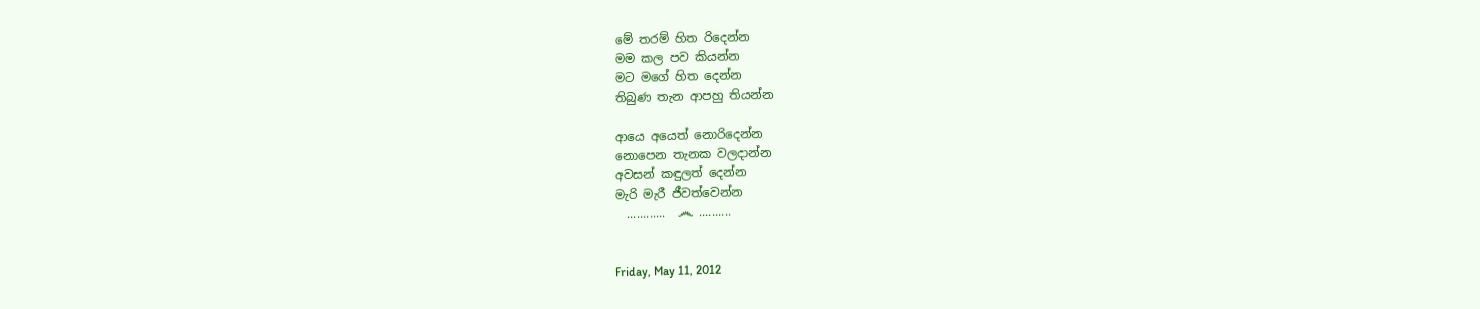මේ තරම් හිත රිදෙන්න
මම කල පව කියන්න
මට මගේ හිත දෙන්න
තිබුණ තැන ආපහු තියන්න

ආයෙ අයෙත් නොරිදෙන්න
නොපෙන තැනක වලදාන්න
අවසන් කඳුලත් දෙන්න
මැරි මැරී ජීවත්වෙන්න
  ............  ෴ ..........


Friday, May 11, 2012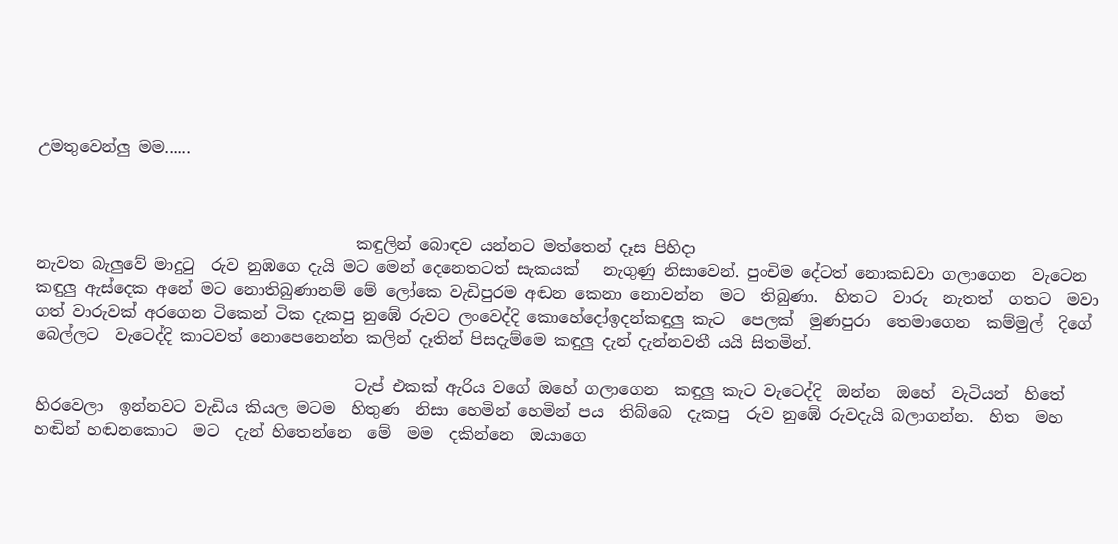උමතුවෙන්ලු මම......



                                        කඳුලින් බොඳව යන්නට මත්තෙන් දෑස පිහිදා
නැවත බැලුවේ මාදුටු  රුව නුඹගෙ දැයි මට මෙන් දෙ‍නෙතටත් සැකයක්   නැගුණු නිසාවෙන්. පුංචිම දේටත් නොකඩවා ගලාගෙන  වැටෙන  කඳුලු ඇස්දෙක අනේ මට නොතිබුණානම් මේ ලෝකෙ වැඩිපුරම අඬන කෙනා නොවන්න  මට  තිබුණා.  හිතට  වාරු  නැතත්  ගතට  මවා  ගත් වාරුවක් අරගෙන ටිකෙන් ටික දැකපු නුඹේ රුවට ලංවෙද්දි කොහේදෝඉදන්කඳුලු කැට  පෙලක්  මුණපුරා  තෙමාගෙන  කම්මුල්  දිගේ  බෙල්ලට  වැටෙද්දි කාටවත් නොපෙනෙන්න කලින් දෑතින් පිසදැම්මෙ කඳුලු දැන් දැන්නවතී යයි සිතමින්.

                                        ටැප් එකක් ඇරිය වගේ ඔහේ ගලාගෙන  කඳුලු කැට වැටෙද්දි  ඔන්න  ඔහේ  වැටියන්  හිතේ  හිරවෙලා  ඉන්නවට වැඩිය කියල මටම  හිතුණ  නිසා හෙමින් හෙමින් පය  තිබ්බෙ  දැකපු  රුව නුඹේ රුවදැයි බලාගන්න.  හිත  මහ  හඬින් හඬනකොට  මට  දැන් හිතෙන්නෙ  මේ  මම  දකින්නෙ  ඔයාගෙ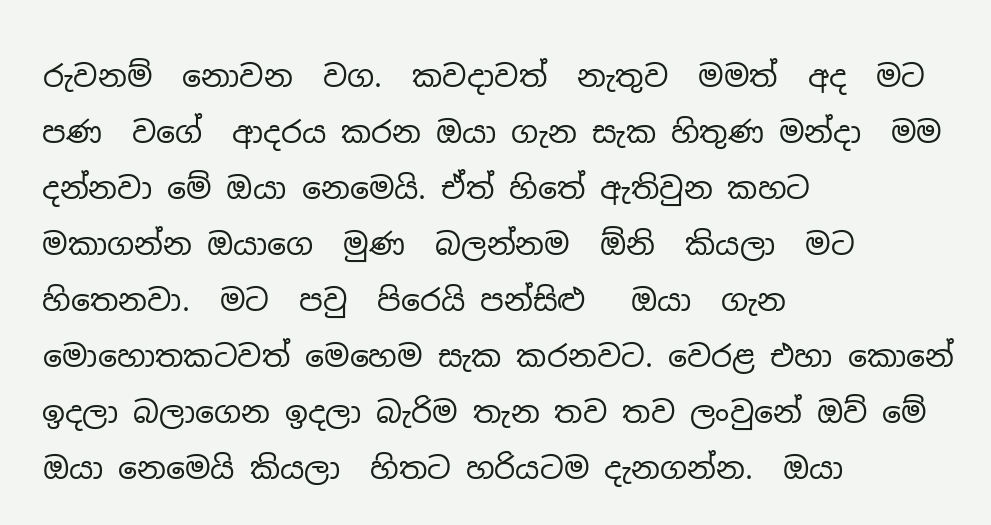රුවනම්  නොවන  වග.  කවදාවත්  නැතුව  මමත්  අද  මට  පණ  වගේ  ආදරය කරන ඔයා ගැන සැක හිතුණ මන්දා  මම දන්නවා මේ ඔයා නෙමෙයි. ඒත් හිතේ ඇතිවුන කහට මකාගන්න ඔයාගෙ  මුණ  බලන්නම  ඕනි  කියලා  මට  හිතෙනවා.  මට  පවු  පිරෙයි පන්සිළු   ඔයා  ගැන මොහොතකටවත් මෙහෙම සැක කරනවට. වෙරළ එහා කොනේ ඉදලා බලාගෙන ඉදලා බැරිම තැන තව තව ලංවුනේ ඔව් මේ ඔයා නෙමෙයි කියලා  හිතට හරියටම දැනගන්න.  ඔයා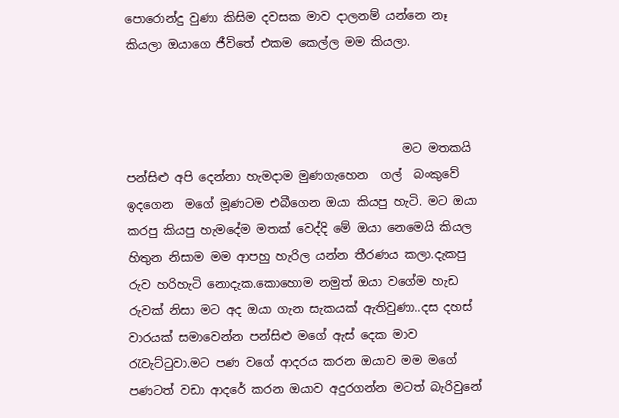පොරොන්දු වුණා කිසිම දවසක මාව දාලනම් යන්නෙ නෑ කියලා ඔයාගෙ ජීවිතේ එකම කෙල්ල මම කියලා.



                                              මට මතකයි පන්සිළු අපි දෙන්නා හැමදාම මුණගැහෙන  ගල්  බංකුවේ  ඉදගෙන  මගේ මූණටම එබීගෙන ඔයා කියපු හැටි. මට ඔයා කරපු කියපු හැමදේම මතක් වෙද්දි මේ ඔයා නෙමෙයි කියල හිතුන නිසාම මම ආපහු හැරිල යන්න තීරණය කලා.දැකපු රුව හරිහැටි නොදැක.කොහොම නමුත් ඔයා වගේම හැඩ රුවක් නිසා මට අද ඔයා ගැන සැකයක් ඇතිවුණා..දස දහස් වාරයක් සමාවෙන්න පන්සිළු මගේ ඇස් දෙක මාව රැවැට්ටුවා.මට පණ වගේ ආදරය කරන ඔයාව මම මගේ පණටත් වඩා ආදරේ කරන ඔයාව අදුරගන්න මටත් බැරිවුනේ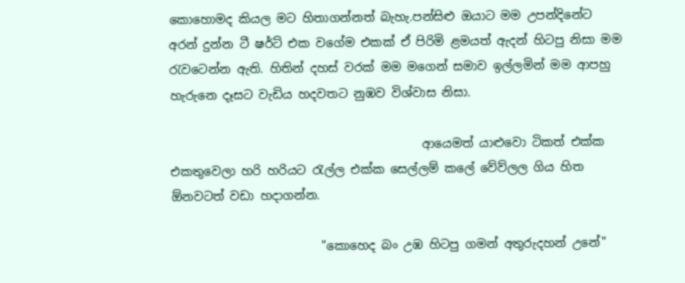කොහොමද කියල මට හිතාගන්නත් බැහැ.පන්සිළු ඔයාට මම උපන්දිනේට අරන් දුන්න ටී ෂර්ට් එක වගේම එකක් ඒ පිරිමි ළමයත් ඇදන් හිටපු නිසා මම රැවටෙන්න ඇති. හිතින් දහස් වරක් මම මගෙන් සමාව ඉල්ලමින් මම ආපහු හැරුනෙ දෑසට වැඩිය හදවතට නුඹව විශ්වාස නිසා.

                                          ආයෙමත් යාළුවො ටිකත් එක්ක එකතුවෙලා හරි හරියට රැල්ල එක්ක සෙල්ලම් කලේ වේව්ලල ගිය හිත ඕනවටත් වඩා හදාගන්න.

                         "කොහෙද බං උඹ හිටපු ගමන් අතුරුදහන් උනේ"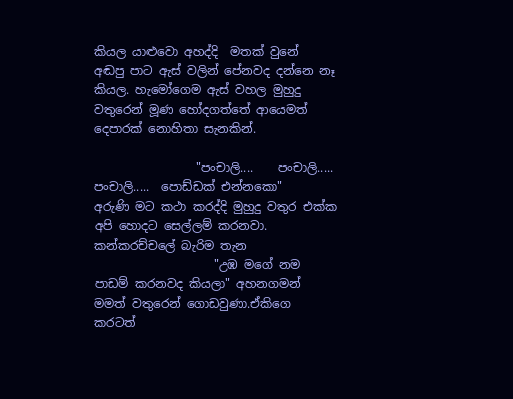කියල යාළුවො අහද්දි  මතක් වුනේ  අඬපු පාට ඇස් වලින් පේනවද දන්නෙ නෑ කියල. හැමෝගෙම ඇස් වහල මුහුදු වතුරෙන් මූණ හෝදගත්තේ ආයෙමත් දෙපාරක් නොහිතා සැනකින්.

                 "පංචාලි....    පංචාලි.....    පංචාලි.....  පොඩ්ඩක් එන්නකො"
අරුණි මට කථා කරද්දි මුහුදු වතුර එක්ක අපි හොදට සෙල්ලම් කරනවා. කන්කරච්චලේ බැරිම තැන
                    "උඹ මගේ නම පාඩම් කරනවද කියලා" අහනගමන් මමත් වතුරෙන් ගොඩවුණා.ඒකිගෙ කරටත්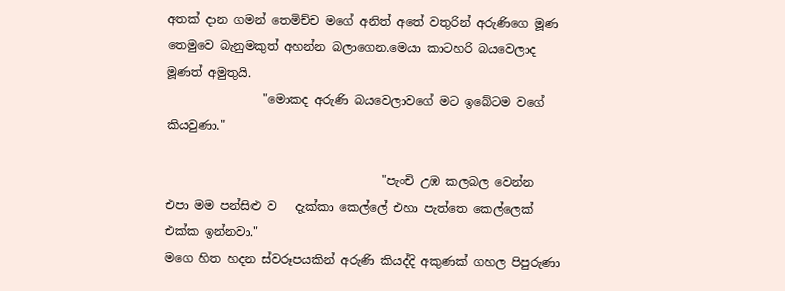අතක් දාන ගමන් තෙමිච්ච මගේ අනිත් අතේ වතුරින් අරුණිගෙ මූණ තෙමුවෙ බැනුමකුත් අහන්න බලාගෙන.මෙයා කාටහරි බයවෙලාද මූණත් අමුතුයි.
                "මොකද අරුණි බයවෙලාවගේ මට ඉබේටම වගේ කියවුණා."

                                    "පැංචි උඹ කලබල වෙන්න එපා මම පන්සිළු ව   දැක්කා කෙල්ලේ එහා පැත්තෙ කෙල්ලෙක් එක්ක ඉන්නවා."
මගෙ හිත හදන ස්වරූපයකින් අරුණි කියද්දි අකුණක් ගහල පිපුරුණා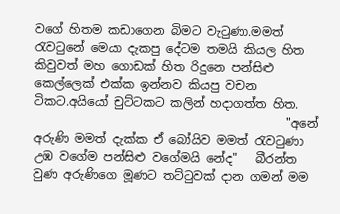වගේ හිතම කඩාගෙන බිමට වැටුණා.මමත් රැවටුනේ මෙයා දැකපු දේටම තමයි කියල හිත කිවුවත් මහ ගොඩක් හිත රිදුනෙ පන්සිළු කෙල්ලෙක් එක්ක ඉන්නව කියපු වචන ටිකට.අයියෝ චුට්ටකට කලින් හදාගත්ත හිත.
                                          "අනේ අරුණි මමත් දැක්ක ඒ බෝයිව මමත් රැවටුණා උඹ වගේම පන්සිළු වගේමයි නේද"   බීරන්ත වුණ අරුණිගෙ මූණට තට්ටුවක් දාන ගමන් මම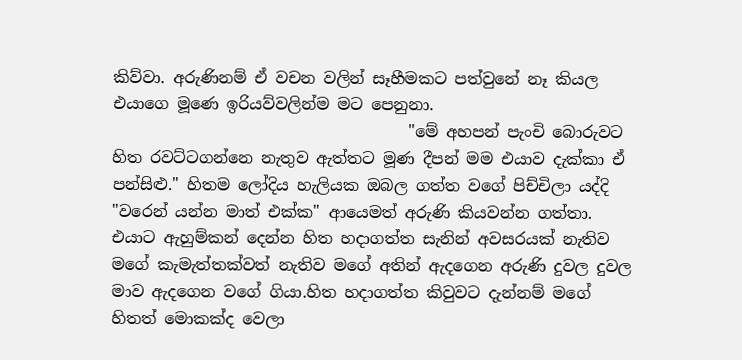කිව්වා. අරුණිනම් ඒ වචන වලින් සෑහීමකට පත්වුනේ නෑ කියල එයාගෙ මූණෙ ඉරියව්වලින්ම මට පෙනුනා.
                                     "මේ අහපන් පැංචි බොරුවට හිත රවට්ටගන්නෙ නැතුව ඇත්තට මූණ දීපන් මම එයාව දැක්කා ඒ පන්සිළු." හිතම ලෝදිය හැලියක ඔබල ගත්ත වගේ පිච්චිලා යද්දි "වරෙන් යන්න මාත් එක්ක" ආයෙමත් අරුණි කියවන්න ගත්තා. එයාට ඇහුම්කන් දෙන්න හිත හදාගත්ත සැනින් අවසරයක් නැතිව මගේ කැමැත්තක්වත් නැතිව මගේ අතින් ඇදගෙන අරුණි දුවල දුවල මාව ඇදගෙන වගේ ගියා.හිත හදාගත්ත කිවුවට දැන්නම් මගේ හිතත් මොකක්ද වෙලා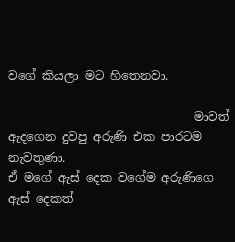වගේ කියලා මට හිතෙනවා.

                               මාවත් ඇදගෙන දුවපු අරුණි එක පාරටම නැවතුණා.
ඒ මගේ ඇස් දෙක වගේම අරුණිගෙ  ඇස් දෙකත්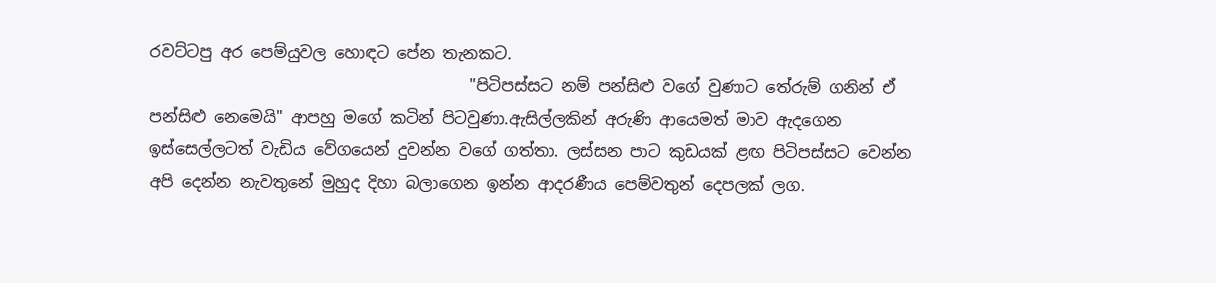රවට්ටපු අර පෙම්යුවල හොඳට පේන තැනකට.
                                        "පිටිපස්සට නම් පන්සිළු වගේ වුණාට තේරුම් ගනින් ඒ පන්සිළු නෙමෙයි" ආපහු මගේ කටින් පිටවුණා.ඇසිල්ලකින් අරුණි ආයෙමත් මාව ඇදගෙන ඉස්සෙල්ලටත් වැඩිය වේගයෙන් දුවන්න වගේ ගත්තා. ලස්සන පාට කුඩයක් ළඟ පිටිපස්සට වෙන්න අපි දෙන්න නැවතුනේ මුහුද දිහා බලාගෙන ඉන්න ආදරණීය පෙම්වතුන් දෙපලක් ලග.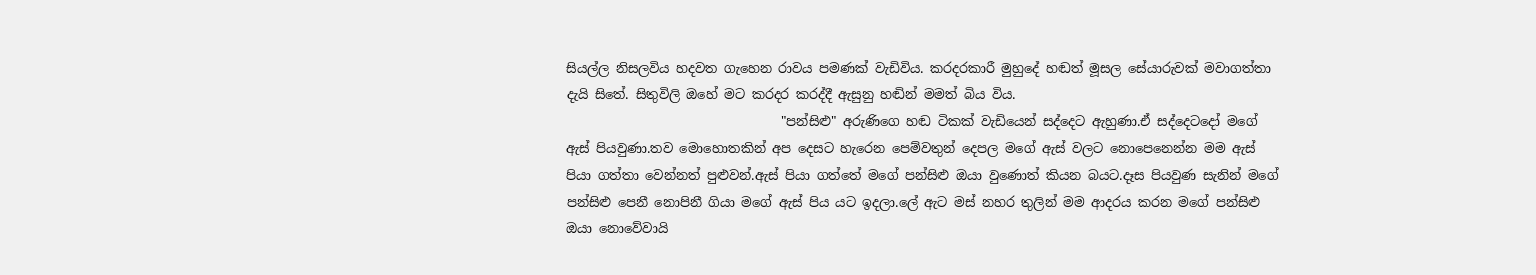සියල්ල නිසලවිය හදවත ගැහෙන රාවය පමණක් වැඩිවිය. කරදරකාරී මුහුදේ හඬත් මූසල සේයාරුවක් මවාගත්තා දැයි සිතේ. සිතුවිලි ඔහේ මට කරදර කරද්දී ඇසුනු හඬින් මමත් බිය විය.
                                 "පන්සිළු" අරුණිගෙ හඬ ටිකක් වැඩියෙන් සද්දෙට ඇහුණා.ඒ සද්දෙටදෝ මගේ ඇස් පියවුණා.තව මොහොතකින් අප දෙසට හැරෙන පෙම්වතුන් දෙපල මගේ ඇස් වලට නොපෙනෙන්න මම ඇස් පියා ගත්තා වෙන්නත් පුළුවන්.ඇස් පියා ගත්තේ මගේ පන්සිළු ඔයා වුණොත් කියන බයට.දෑස පියවුණ සැනින් මගේ පන්සිළු පෙනී නොපිනී ගියා මගේ ඇස් පිය යට ඉදලා.ලේ ඇට මස් නහර තුලින් මම ආදරය කරන මගේ පන්සිළු ඔයා නොවේවායි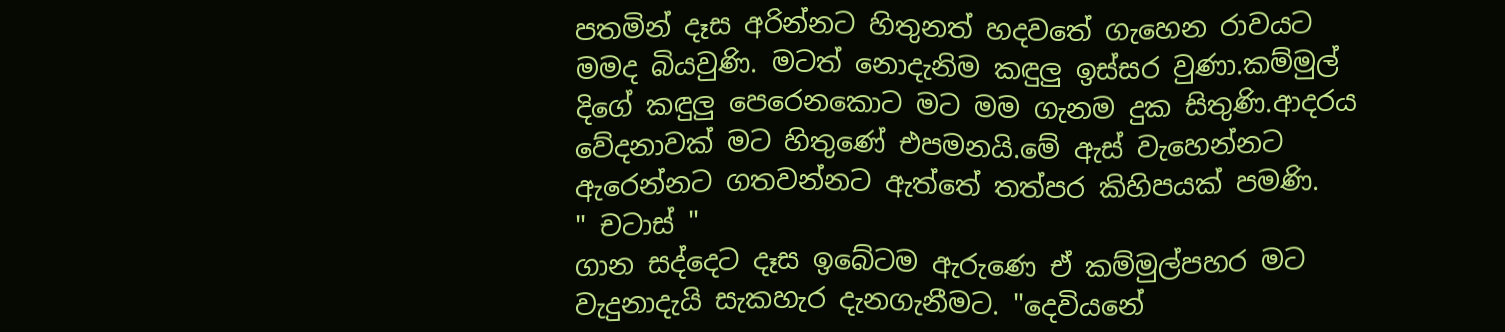පතමින් දෑස අරින්නට හිතුනත් හදවතේ ගැහෙන රාවයට මමද බියවුණි. මටත් නොදැනිම කඳුලු ඉස්සර වුණා.කම්මුල් දිගේ කඳුලු පෙරෙනකොට මට මම ගැනම දුක සිතුණි.ආදරය වේදනාවක් මට හිතුණේ එපමනයි.මේ ඇස් වැහෙන්නට ඇරෙන්නට ගතවන්නට ඇත්තේ තත්පර කිහිපයක් පමණි.    " චටාස් "
ගාන සද්දෙට දෑස ඉබේටම ඇරුණෙ ඒ කම්මුල්පහර මට වැදුනාදැයි සැකහැර දැනගැනීමට. "දෙවියනේ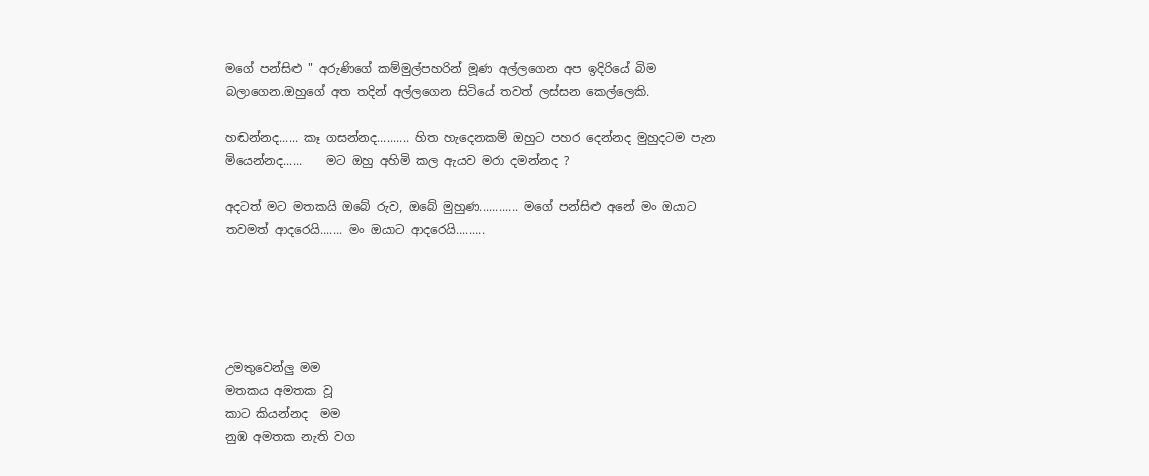මගේ පන්සිළු " අරුණිගේ කම්මුල්පහරින් මූණ අල්ලගෙන අප ඉදිරියේ බිම බලාගෙන.ඔහුගේ අත තදින් අල්ලගෙන සිටියේ තවත් ලස්සන කෙල්ලෙකි.

හඬන්නද...... කෑ ගසන්නද.......... හිත හැදෙනකම් ඔහුට පහර දෙන්නද මුහුදටම පැන මියෙන්නද......    මට ඔහු අහිමි කල ඇයව මරා දමන්නද ?

අදටත් මට මතකයි ඔබේ රුව, ඔබේ මුහුණ............ මගේ පන්සිළු අනේ මං ඔයාට තවමත් ආදරෙයි....... මං ඔයාට ආදරෙයි.........





උමතුවෙන්ලු මම
මතකය අමතක වූ
කාට කියන්නද  මම
නුඹ අමතක නැති වග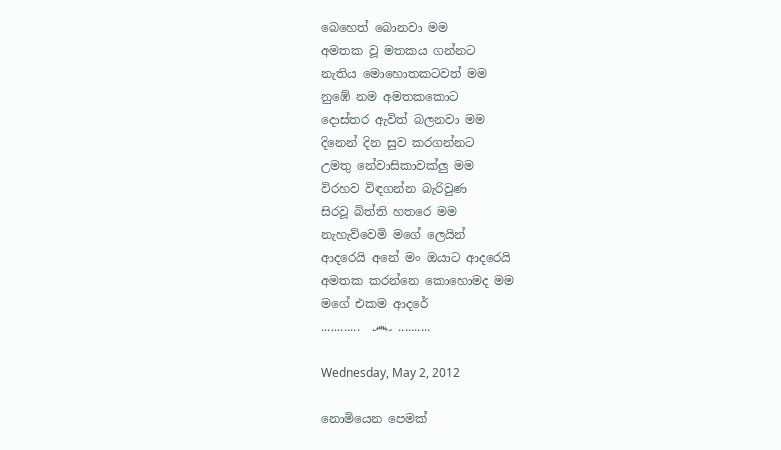බෙහෙත් බොනවා මම
අමතක වූ මතකය ගන්නට
නැතිය මොහොතකටවත් මම
නුඹේ නම අමතකකොට
දොස්තර ඇවිත් බලනවා මම
දිනෙන් දින සුව කරගන්නට
උමතු නේවාසිකාවක්ලු මම
විරහව විඳගන්න බැරිවුණ
සිරවූ බිත්ති හතරෙ මම
නැහැව්වෙමි මගේ ලෙයින්
ආදරෙයි අනේ මං ඔයාට ආදරෙයි
අමතක කරන්නෙ කොහොමද මම
මගේ එකම ආදරේ
............  ෴ ..........

Wednesday, May 2, 2012

නොමියෙන පෙමක්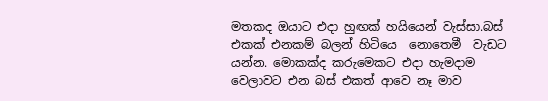මතකද ඔයාට එදා හුඟක් හයියෙන් වැස්සා.බස් එකක් එනකම් බලන් හිටියෙ  නොතෙමී  වැඩට  යන්න. මොකක්ද කරුමෙකට එදා හැමදාම වෙලාවට එන බස් එකත් ආවෙ නෑ මාව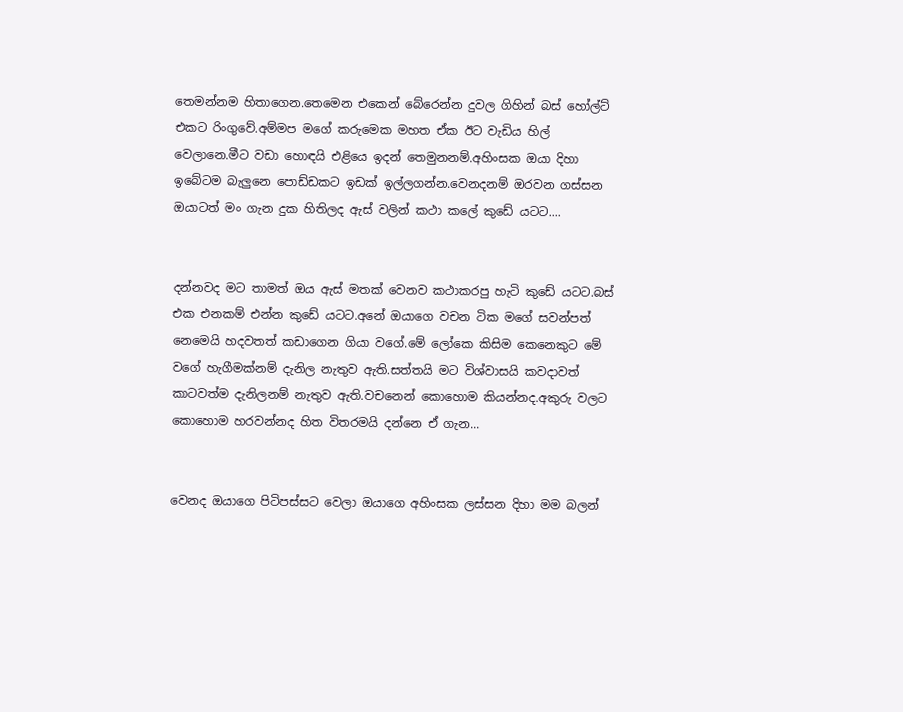තෙමන්නම හිතාගෙන.තෙමෙන එකෙන් බේරෙන්න දුවල ගිහින් බස් හෝල්ට් එකට රිංගුවේ.අම්මප මගේ කරුමෙක මහත ඒක ඊට වැඩිය හිල් වෙලානෙ.මීට වඩා හොඳයි එළියෙ ඉදන් තෙමුනනම්.අහිංසක ඔයා දිහා ඉබේටම බැලුනෙ පොඩ්ඩකට ඉඩක් ඉල්ලගන්න.වෙනදනම් ඔරවන ගස්සන ඔයාටත් මං ගැන දුක හිතිලද ඇස් වලින් කථා කලේ කුඩේ යටට....


දන්නවද මට තාමත් ඔය ඇස් මතක් වෙනව කථාකරපු හැටි කුඩේ යටට.බස් එක එනකම් එන්න කුඩේ යටට.අනේ ඔයාගෙ වචන ටික මගේ සවන්පත් නෙමෙයි හදවතත් කඩාගෙන ගියා වගේ.මේ ලෝකෙ කිසිම කෙනෙකුට මේ වගේ හැගීමක්නම් දැනිල නැතුව ඇති.සත්තයි මට විශ්වාසයි කවදාවත් කාටවත්ම දැනිලනම් නැතුව ඇති.වචනෙන් කොහොම කියන්නද.අකුරු වලට කොහොම හරවන්නද හිත විතරමයි දන්නෙ ඒ ගැන...


වෙනද ඔයාගෙ පිටිපස්සට වෙලා ඔයාගෙ අහිංසක ලස්සන දිහා මම බලන්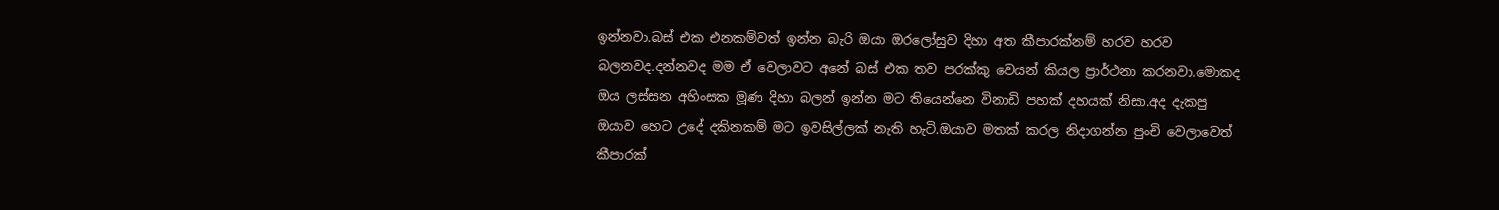ඉන්නවා.බස් එක එනකම්වත් ඉන්න බැරි ඔයා ඔරලෝසුව දිහා අත කීපාරක්නම් හරව හරව බලනවද.දන්නවද මම ඒ වෙලාවට අනේ බස් එක තව පරක්කු ‍වෙයන් කියල ප්‍රාර්ථනා කරනවා.මොකද ඔය ලස්සන අහිංසක මූණ දිහා බලන් ඉන්න මට තියෙන්නෙ විනාඩි පහක් දහයක් නිසා.අද දැකපු ඔයාව හෙට උදේ දකිනකම් මට ඉවසිල්ලක් නැති හැටි.ඔයාව මතක් කරල නිදාගන්න පුංචි වෙලාවෙත් කීපාරක්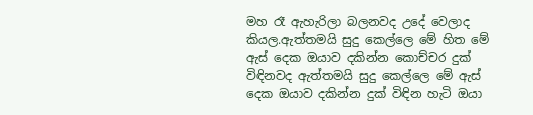මහ රෑ ඇහැරිලා බලනවද උදේ වෙලාද කියල.ඇත්තමයි සුදු කෙල්ලෙ මේ හිත මේ ඇස් දෙක ඔයාව දකින්න කොච්චර දුක් විඳිනවද ඇත්තමයි සුදු කෙල්ලෙ මේ ඇස් දෙක ඔයාව දකින්න දුක් විඳින හැටි ඔයා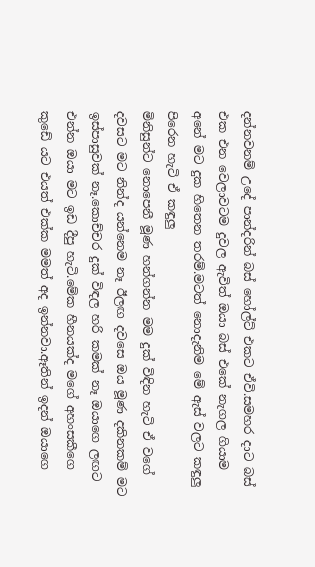දන්නවනම් උදේ පාන්දරින් බස් හෝල්ට් එකට ඒවි.සමහර දාට බස් එක එන වෙලාවටම දුවල ඇවිත් ඔයා බස් එකේ නැගල ගියාම අනේ මට දුක හිතෙන තරම්.මටත් නොදැනිම මේ ඇස් වලට කඳුලු පිරෙන හැටි ඒ කඳුලු
මිනිසුන්ට නොපෙනී මූණ හන්ගන්න මම දුක් විඳින හැටි ඒ වගේ දවසට මට නින්ද යන්නෙම නෑ ඊලඟ දවසෙ ඔය මූණ දකිනකම් මට ඉස්පාසුවක් නෑ.කොච්චර දුක් විඳල හරි කමක් නෑ ඔයාගෙ ලඟට එන්න ඔයා මට ඉඩ දීපු හැටි.මේක හීනයක්ද මගේ අහංසකීගෙ කුඩේ යට එයත් එක්ක මමත් අද ඉන්නවා.ඈතින් ඉදන් ඔයාගෙ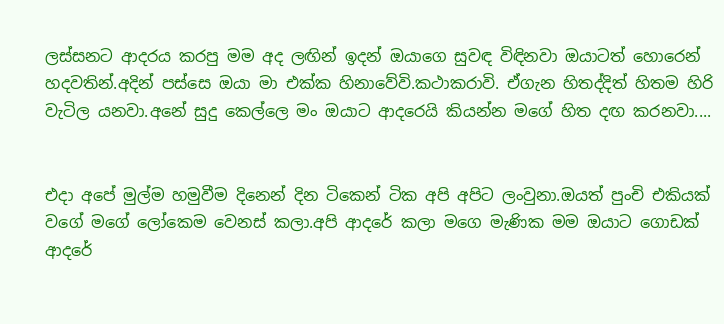ලස්සනට ආදරය කරපු මම අද ලඟින් ඉදන් ඔයාගෙ සුවඳ විඳිනවා ඔයාටත් හොරෙන් හදවතින්.අදින් පස්සෙ ඔයා මා එක්ක හිනාවේවි.කථාකරාවි. ඒගැන හිතද්දිත් හිතම හිරි වැටිල යනවා.අනේ සුදු කෙල්ලෙ මං ඔයාට ආදරෙයි කියන්න මගේ හිත දඟ කරනවා....


එදා අපේ මුල්ම හමුවීම දිනෙන් දින ටිකෙන් ටික අපි අපිට ලංවුනා.ඔයත් පුංචි එකියක් වගේ මගේ ලෝකෙම වෙනස් කලා.අපි ආදරේ කලා මගෙ මැණික මම ඔයාට ගොඩක් ආදරේ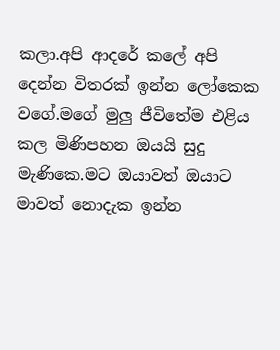කලා.අපි ආදරේ කලේ අපි දෙන්න විතරක් ඉන්න ලෝකෙක වගේ.මගේ මුලු ජීවිතේම එළිය කල මිණිපහන ඔයයි සුදු මැණිකෙ.මට ඔයාවත් ඔයාට මාවත් නොදැක ඉන්න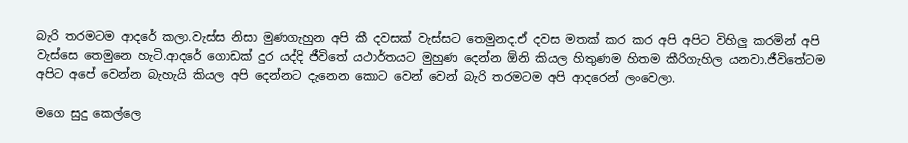බැරි තරමටම ආදරේ කලා.වැස්ස නිසා මුණගැහුන අපි කී දවසක් වැස්සට තෙමුනද.ඒ දවස මතක් කර කර අපි අපිට විහිලු කරමින් අපි වැස්සෙ තෙමුනෙ හැටි.ආදරේ ගොඩක් දුර යද්දි ජීවිතේ යථාර්තයට මුහුණ දෙන්න ඕනි කියල හිතුණම හිතම කීරිගැහිල යනවා.ජීවිතේටම අපිට අපේ වෙන්න බැහැයි කියල අපි දෙන්නට දැනෙන කොට වෙන් වෙන් බැරි තරමටම අපි ආදරෙන් ලංවෙලා.

මගෙ සුදු කෙල්ලෙ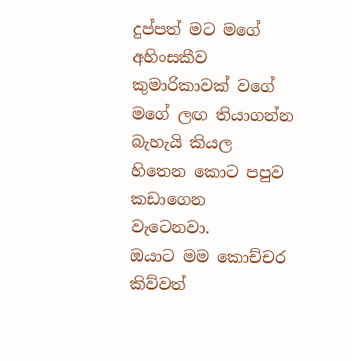දුප්පත් මට මගේ අහිංසකීව කුමාරිකාවක් වගේ මගේ ලඟ තියාගන්න බැහැයි කියල හිතෙන කොට පපුව කඩාගෙන වැටෙනවා.
ඔයාට මම කොච්චර කිව්වත්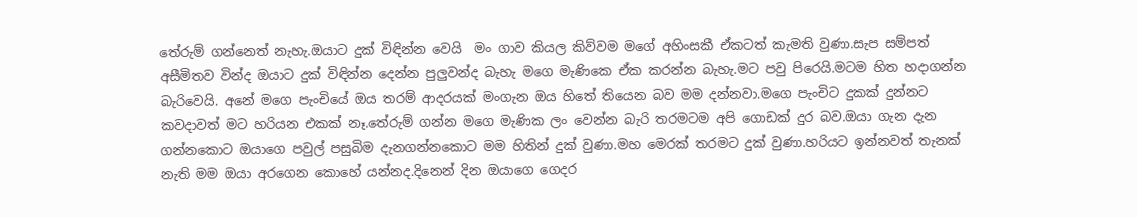තේරුම් ගන්නෙත් නැහැ.ඔයාට දුක් විඳින්න වෙයි  මං ගාව කියල කිව්වම මගේ අහිංසකී ඒකටත් කැමති වුණා.සැප සම්පත් අසීමිතව වින්ද ඔයාට දුක් විඳින්න දෙන්න පුලුවන්ද බැහැ මගෙ මැණිකෙ ඒක කරන්න බැහැ.මට පවු පිරෙයි.මටම හිත හදාගන්න බැරිවෙයි. අනේ මගෙ පැංචියේ ඔය තරම් ආදරයක් මංගැන ඔය හිතේ තියෙන බව මම දන්නවා.මගෙ පැංචිට දුකක් දුන්නට කවදාවත් මට හරියන එකක් නෑ.තේරුම් ගන්න මගෙ මැණික ලං වෙන්න බැරි තරමටම අපි ගොඩක් දුර බව.ඔයා ගැන දැන ගන්නකොට ඔයාගෙ පවුල් පසුබිම දැනගන්නකොට මම හිතින් දුක් වුණා.මහ මෙරක් තරමට දුක් වුණා.හරියට ඉන්නවත් තැනක් නැති මම ඔයා අරගෙන කොහේ යන්නද.දිනෙන් දින ඔයාගෙ ගෙදර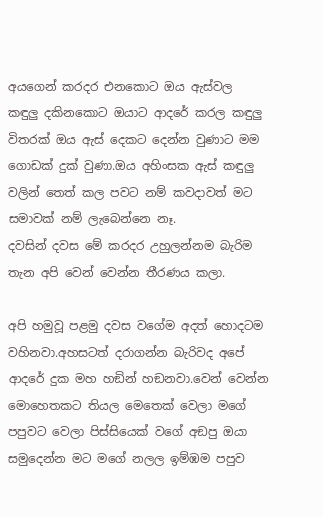අයගෙන් කරදර එනකොට ඔය ඇස්වල කඳුලු දකිනකොට ඔයාට ආදරේ කරල කඳුලු විතරක් ඔය ඇස් දෙකට දෙන්න වුණාට මම ගොඩක් දුක් වුණා.ඔය අහිංසක ඇස් කඳුලු වලින් තෙත් කල පවට නම් කවදාවත් මට සමාවක් නම් ලැබෙන්නෙ නෑ.
දවසින් දවස මේ කරදර උහුලන්නම බැරිම තැන අපි වෙන් වෙන්න තීරණය කලා.

අපි හමුවූ පළමු දවස වගේම අදත් හොදටම වහිනවා.අහසටත් දරාගන්න බැරිවද අපේ ආදරේ දුක මහ හඞින් හඞනවා.වෙන් වෙන්න මොහෙතකට තියල මෙතෙක් වෙලා මගේ පපුවට වෙලා පිස්සියෙක් වගේ අඞපු ඔයා සමුදෙන්න මට මගේ නලල ඉම්ඹම පපුව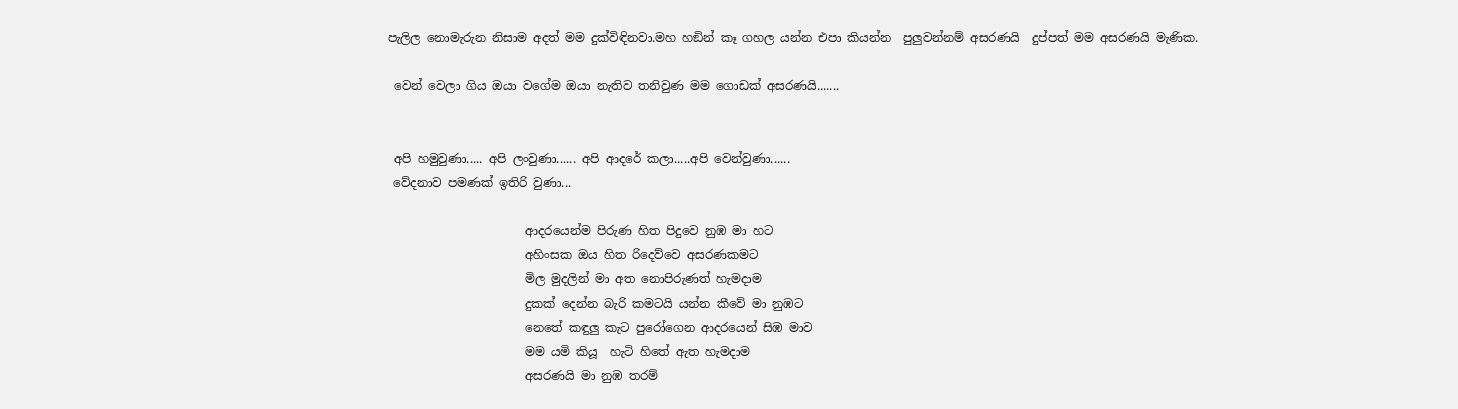පැලිල නොමැරුන නිසාම අදත් මම දුක්විඳිනවා.මහ හඞින් කෑ ගහල යන්න එපා කියන්න  පුලුවන්නම් අසරණයි  දුප්පත් මම අසරණයි මැණික.

 වෙන් වෙලා ගිය ඔයා වගේම ඔයා නැතිව තනිවුණ මම ගොඩක් අසරණයි.......


 අපි හමුවුණා..... අපි ලංවුණා...... අපි ආදරේ කලා.....අපි වෙන්වුණා......
 වේදනාව පමණක් ඉතිරි වුණා...

                       ආදරයෙන්ම පිරුණ හිත පිදුවෙ නුඹ මා හට
                       අහිංසක ඔය හිත රිදෙව්වෙ අසරණකමට
                       මිල මුදලින් මා අත නොපිරුණත් හැමදාම
                       දුකක් දෙන්න බැරි කමටයි යන්න කීවේ මා නුඹට
                       නෙතේ කඳුලු කැට පුරෝගෙන ආදරයෙන් සිඹ මාව
                       මම යමි කියූ  හැටි හිතේ ඇත හැමදාම
                       අසරණයි මා නුඹ තරම්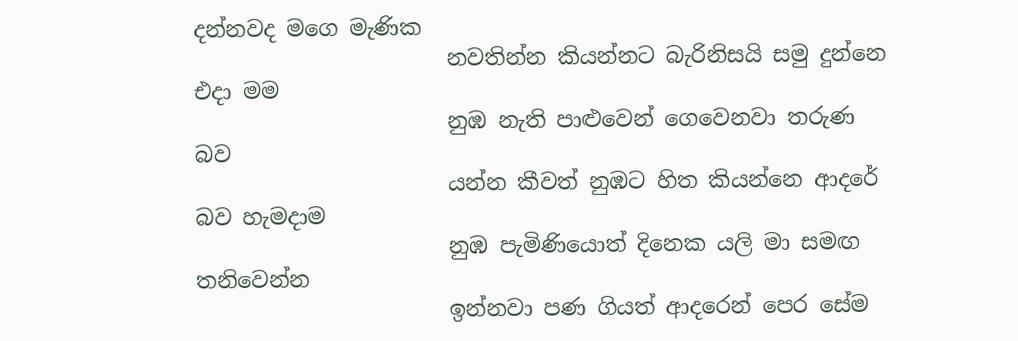දන්නවද මගෙ මැණික
                       නවතින්න කියන්නට බැරිනිසයි සමු දුන්නෙ එදා මම
                       නුඹ නැති පාළුවෙන් ගෙවෙනවා තරුණ බව
                       යන්න කීවත් නුඹට හිත කියන්නෙ ආදරේ බව හැමදාම
                       නුඹ පැමිණියොත් දිනෙක යලි මා සමඟ තනිවෙන්න
                       ඉන්නවා පණ ගියත් ආදරෙන් පෙර සේම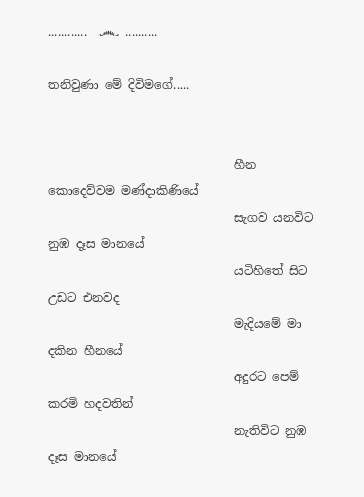............  ෴ ..........

තනිවුණා මේ දිවිමගේ.....


                               හීන කොදෙව්වම මණ්දාකිණියේ
                               සැගව යනවිට නුඹ දෑස මානයේ
                               යටිහි‍තේ සිට උඩට එනවද
                               මැදියමේ මා දකින හීනයේ
                               අදුරට පෙම් කරමි හදවතින්
                               නැතිවිට නුඹ දෑස මානයේ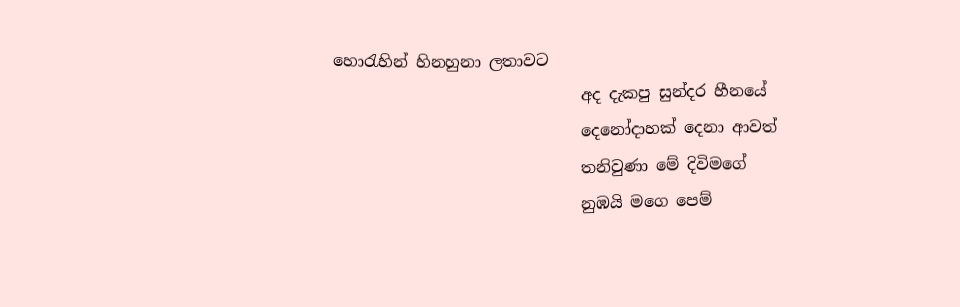හොරැහින් හිනහුනා ලතාවට
                               අද දැකපු සුන්දර හීනයේ
                               දෙනෝදාහක් දෙනා ආවත්
                               තනිවුණා මේ දිවිමගේ
                               නුඹයි මගෙ පෙම්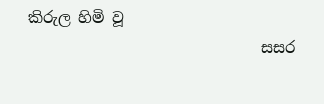කිරුල හිමි වූ
                               සසර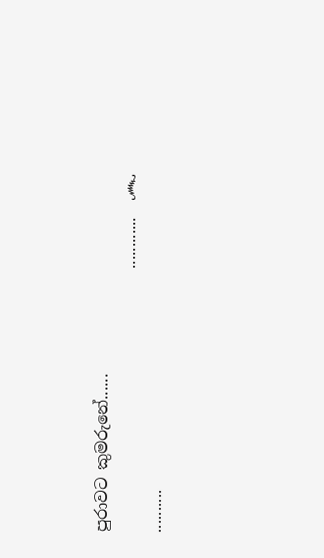පුරාවට කුමරුනේ......
                                 ............  ෴ ..........